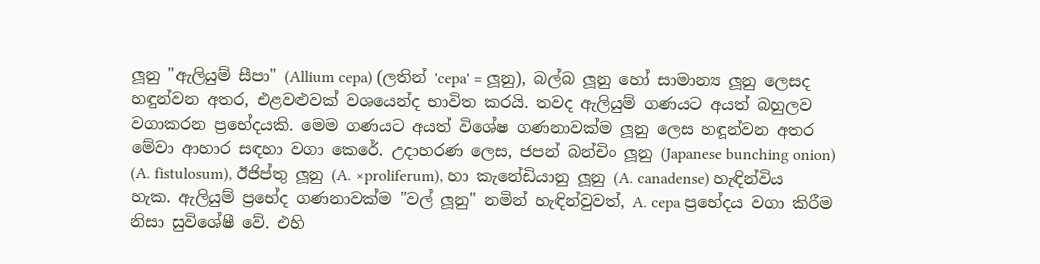ලූනු "ඇලියුම් සීපා" (Allium cepa) (ලතින් 'cepa' = ලූනු), බල්බ ලූනු හෝ සාමාන්‍ය ලූනු ලෙසද හඳුන්වන අතර, එළවළුවක් වශයෙන්ද භාවිත කරයි. තවද ඇලියුම් ගණයට අයත් බහුලව වගාකරන ප්‍රභේදයකි. මෙම ගණයට අයත් විශේෂ ගණනාවක්ම ලූනු ලෙස හඳූන්වන අතර මේවා ආහාර සඳහා වගා කෙරේ. උදාහරණ ලෙස, ජපන් බන්චිං ලූනු (Japanese bunching onion) (A. fistulosum), ඊජිප්තු ලූනු (A. ×proliferum), හා කැනේඩියානු ලූනු (A. canadense) හැඳින්විය හැක. ඇලියුම් ප්‍රභේද ගණනාවක්ම "වල් ලූනු" නමින් හැඳින්වුවත්, A. cepa ප්‍රභේදය වගා කිරීම නිසා සුවිශේෂී වේ. එහි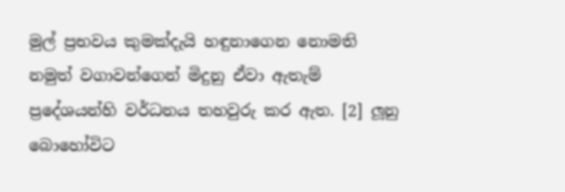මුල් ප්‍රභවය කුමක්දැයි හඳුනාගෙන නොමති නමුත් වගාවන්ගෙන් මිදුනු ඒවා ඇතැම් ප්‍රදේශයන්හි වර්ධනය තහවුරු කර ඇත. [2] ලූනු බොහෝවිට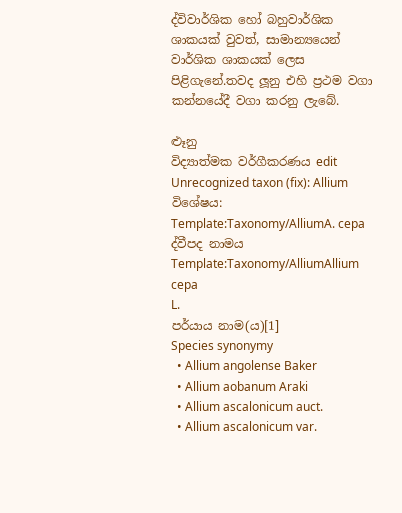ද්විවාර්ශික හෝ බහුවාර්ශික ශාකයක් වුවත්, සාමාන්‍ය‍යෙන් වාර්ශික ශාකයක් ලෙස පිළිගැනේ.තවද ලූනු එහි ප්‍රථම වගා කන්නයේදී වගා කරනු ලැබේ.

ළූනු
විද්‍යාත්මක වර්ගීකරණය edit
Unrecognized taxon (fix): Allium
විශේෂය: Template:Taxonomy/AlliumA. cepa
ද්වීපද නාමය
Template:Taxonomy/AlliumAllium cepa
L.
පර්යාය නාම(ය)[1]
Species synonymy
  • Allium angolense Baker
  • Allium aobanum Araki
  • Allium ascalonicum auct.
  • Allium ascalonicum var.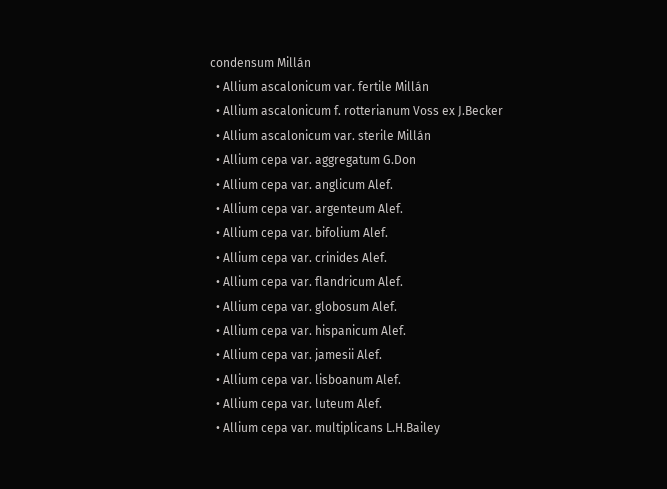condensum Millán
  • Allium ascalonicum var. fertile Millán
  • Allium ascalonicum f. rotterianum Voss ex J.Becker
  • Allium ascalonicum var. sterile Millán
  • Allium cepa var. aggregatum G.Don
  • Allium cepa var. anglicum Alef.
  • Allium cepa var. argenteum Alef.
  • Allium cepa var. bifolium Alef.
  • Allium cepa var. crinides Alef.
  • Allium cepa var. flandricum Alef.
  • Allium cepa var. globosum Alef.
  • Allium cepa var. hispanicum Alef.
  • Allium cepa var. jamesii Alef.
  • Allium cepa var. lisboanum Alef.
  • Allium cepa var. luteum Alef.
  • Allium cepa var. multiplicans L.H.Bailey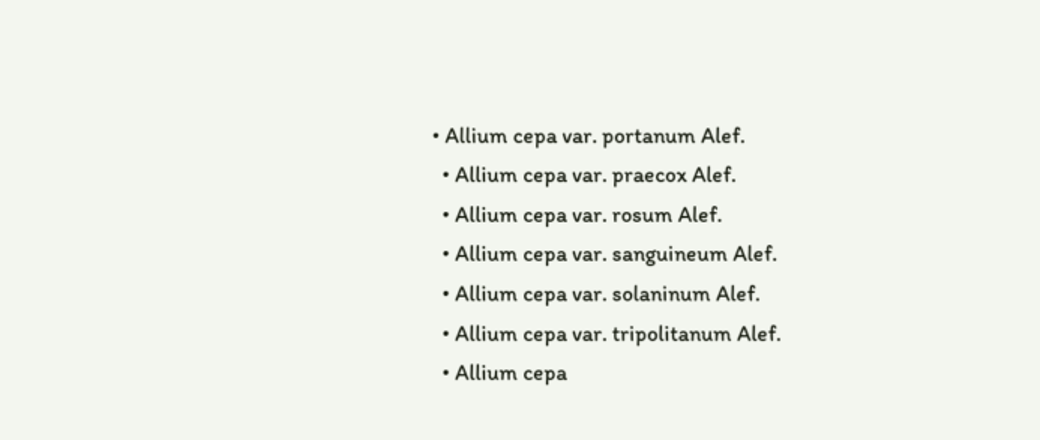• Allium cepa var. portanum Alef.
  • Allium cepa var. praecox Alef.
  • Allium cepa var. rosum Alef.
  • Allium cepa var. sanguineum Alef.
  • Allium cepa var. solaninum Alef.
  • Allium cepa var. tripolitanum Alef.
  • Allium cepa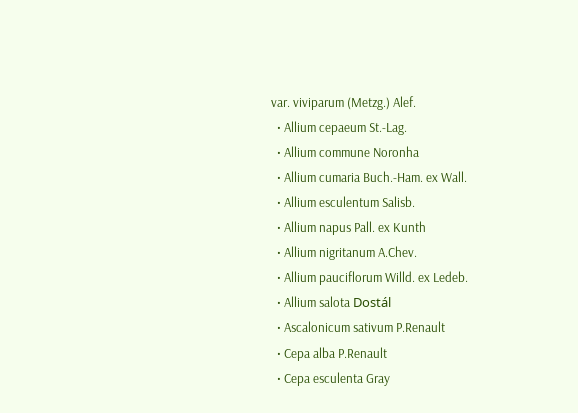var. viviparum (Metzg.) Alef.
  • Allium cepaeum St.-Lag.
  • Allium commune Noronha
  • Allium cumaria Buch.-Ham. ex Wall.
  • Allium esculentum Salisb.
  • Allium napus Pall. ex Kunth
  • Allium nigritanum A.Chev.
  • Allium pauciflorum Willd. ex Ledeb.
  • Allium salota Dostál
  • Ascalonicum sativum P.Renault
  • Cepa alba P.Renault
  • Cepa esculenta Gray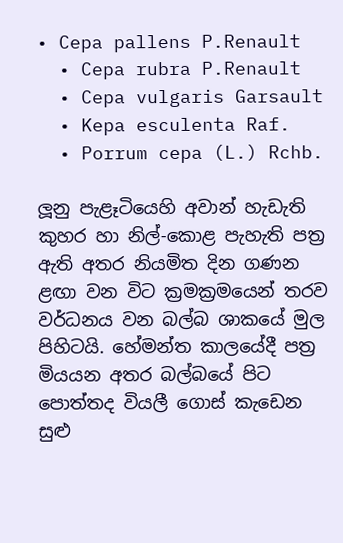• Cepa pallens P.Renault
  • Cepa rubra P.Renault
  • Cepa vulgaris Garsault
  • Kepa esculenta Raf.
  • Porrum cepa (L.) Rchb.

ලූනු පැළෑටියෙහි අවාන් හැඩැති කුහර හා නිල්-කොළ පැහැති පත්‍ර ඇති අතර නියමිත දින ගණන ළඟා වන විට ක්‍රමක්‍රමයෙන් තරව වර්ධනය වන බල්බ ශාකයේ මුල පිහිටයි. හේමන්ත කාලයේදී පත්‍ර මියයන අතර බල්බයේ පිට පොත්තද වියලී ගොස් කැඩෙන සුළු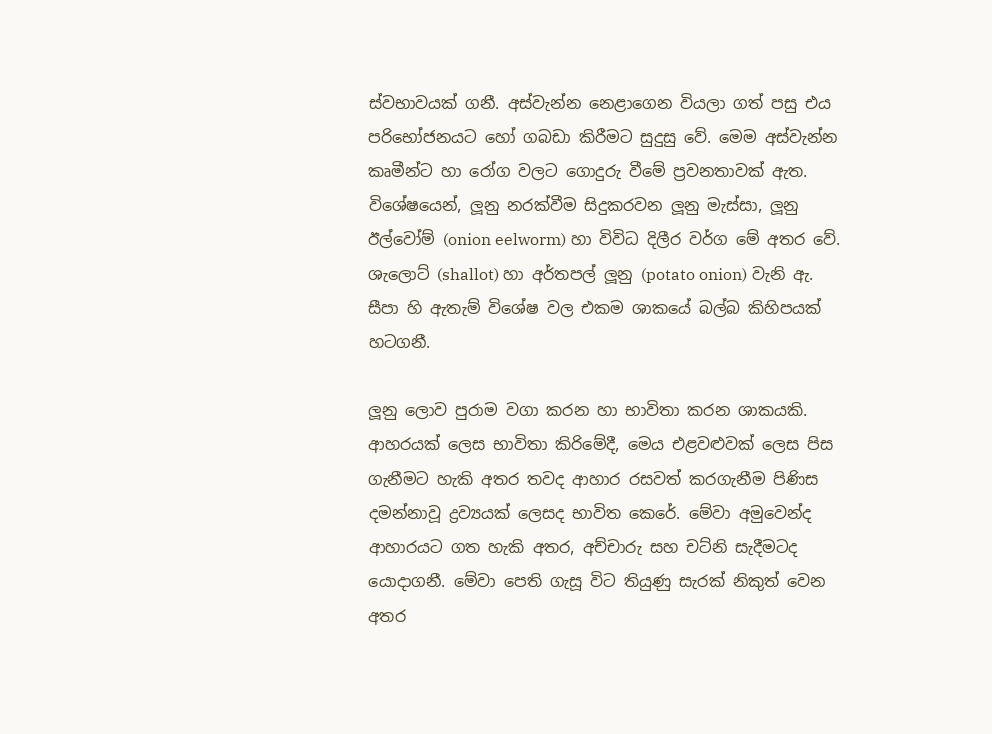ස්වභාවයක් ගනී. අස්වැන්න නෙළාගෙන වියලා ගත් පසු එය පරිභෝජනයට හෝ ගබඩා කිරීමට සුදුසු වේ. මෙම අස්වැන්න කෘමීන්ට හා රෝග වලට ගොදුරු වීමේ ප්‍රවනතාවක් ඇත. විශේෂයෙන්, ලූනු නරක්වීම සිදුකරවන ලූනු මැස්සා, ලූනු ඊල්වෝම් (onion eelworm) හා විවිධ දිලීර වර්ග මේ අතර වේ. ශැලොට් (shallot) හා අර්තපල් ලූනු (potato onion) වැනි ඇ. සීපා හි ඇතැම් විශේෂ වල එකම ශාකයේ බල්බ කිහිපයක් හටගනී.

ලූනු ලොව පුරාම වගා කරන හා භාවිතා කරන ශාකයකි. ආහරයක් ලෙස භාවිතා කිරිමේදී, මෙය එළවළුවක් ලෙස පිස ගැනීමට හැකි අතර තවද ආහාර රසවත් කරගැනීම පිණිස දමන්නාවූ ද්‍රව්‍යයක් ලෙසද භාවිත කෙරේ. මේවා අමුවෙන්ද ආහාරයට ගත හැකි අතර, අච්චාරු සහ චට්නි සැදීමටද යොදාගනී. මේවා පෙති ගැසූ විට තියුණු සැරක් නිකුත් වෙන අතර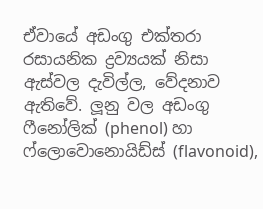ඒවායේ අඩංගු එක්තරා රසායනික ද්‍රව්‍යයක් නිසා ඇස්වල දැවිල්ල, වේදනාව ඇතිවේ. ලූනු වල අඩංගු ෆීනෝලික් (phenol) හා ෆ්ලොවොනොයිඩ්ස් (flavonoid),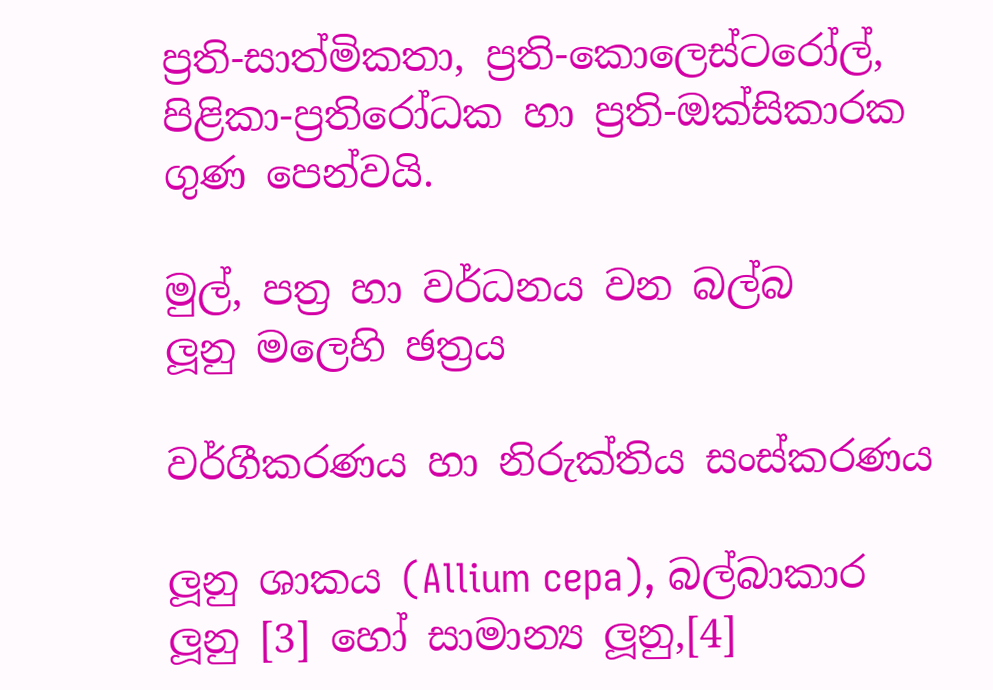ප්‍රති-සාත්මිකතා, ප්‍රති-කොලෙස්ටරෝල්, පිළිකා-ප්‍රතිරෝධක හා ප්‍රති-ඔක්සිකාරක ගුණ පෙන්වයි.

මුල්, පත්‍ර හා වර්ධනය වන බල්බ
ලූනු මලෙහි ඡත්‍රය

වර්ගීකරණය හා නිරුක්තිය සංස්කරණය

ලූනු ශාකය (Allium cepa), බල්බාකාර ලූනු [3] හෝ සාමාන්‍ය ලූනු,[4]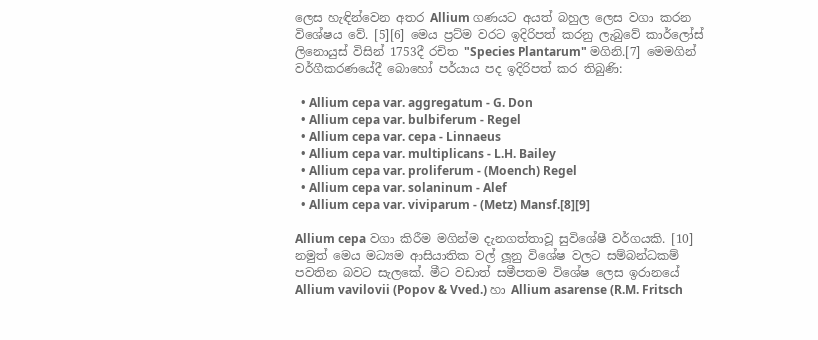ලෙස හැඳින්වෙන අතර Allium ගණයට අයත් බහුල ලෙස වගා කරන විශේෂය වේ. [5][6] මෙය ප්‍රට්ම වරට ඉදිරිපත් කරනු ලැබුවේ කාර්ලෝස් ලිනොයුස් විසින් 1753දී රචිත "Species Plantarum" මගිනි.[7] මෙමගින් වර්ගීකරණයේදී බොහෝ පර්යාය පද ඉදිරිපත් කර තිබුණි:

  • Allium cepa var. aggregatum - G. Don
  • Allium cepa var. bulbiferum - Regel
  • Allium cepa var. cepa - Linnaeus
  • Allium cepa var. multiplicans - L.H. Bailey
  • Allium cepa var. proliferum - (Moench) Regel
  • Allium cepa var. solaninum - Alef
  • Allium cepa var. viviparum - (Metz) Mansf.[8][9]

Allium cepa වගා කිරීම මගින්ම දැනගත්තාවූ සුවිශේෂී වර්ගයකි. [10] නමුත් මෙය මධ්‍යම ආසියාතික වල් ලූනු විශේෂ වලට සම්බන්ධකම් පවතින බවට සැලකේ. මීට වඩාත් සමීපතම විශේෂ ලෙස ඉරානයේ Allium vavilovii (Popov & Vved.) හා Allium asarense (R.M. Fritsch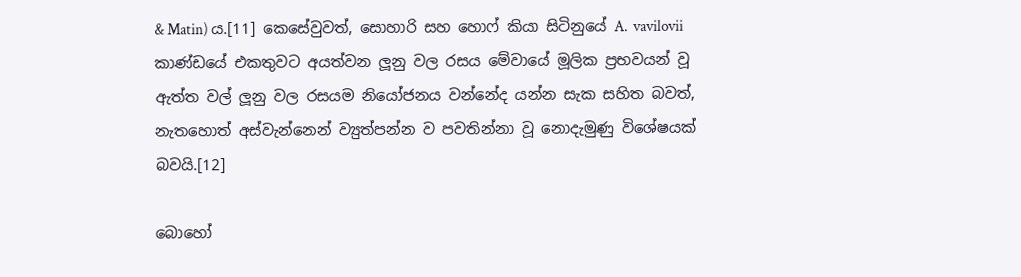& Matin) ය.[11] කෙසේවුවත්, සොහාරි සහ හොෆ් කියා සිටිනුයේ A.  vavilovii කාණ්ඩයේ එකතුවට අයත්වන ලූනු වල රසය මේවායේ මූලික ප්‍රභවයන් වූ ඇත්ත වල් ලූනු වල රසයම නියෝජනය වන්නේද යන්න සැක සහිත බවත්, නැතහොත් අස්වැන්නෙන් ව්‍යුත්පන්න ව පවතින්නා වූ නොදැමුණු විශේෂයක් බවයි.[12]

බොහෝ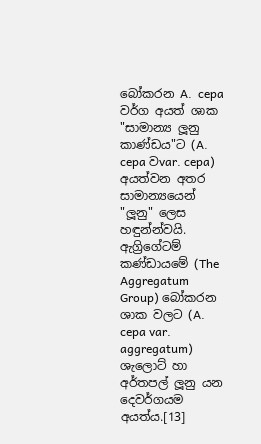බෝකරන A.  cepa වර්ග අයත් ශාක "සාමාන්‍ය ලූනු කාණ්ඩය"ට (A. cepa වvar. cepa) අයත්වන අතර සාමාන්‍යයෙන් "ලූනු" ලෙස හඳුන්න්වයි. ඇග්‍රිගේටම් කණ්ඩායමේ (The Aggregatum Group) බෝකරන ශාක වලට (A. cepa var. aggregatum) ශැලොට් හා අර්තපල් ලූනු යන දෙවර්ගයම අයත්ය.[13]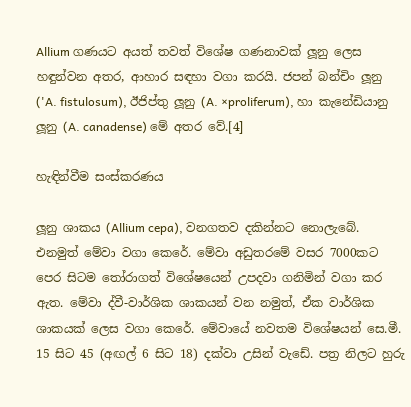Allium ගණයට අයත් තවත් විශේෂ ගණනාවක් ලූනු ලෙස හඳුන්වන අතර, ආහාර සඳහා වගා කරයි. ජපන් බන්චිං ලූනු ('A. fistulosum), ඊජිප්තු ලූනු (A. ×proliferum), හා කැනේඩියානු ලූනු (A. canadense) මේ අතර වේ.[4]

හැඳින්වීම සංස්කරණය

ලූනු ශාකය (Allium cepa), වනගතව දකින්නට නොලැබේ. එනමුත් මේවා වගා කෙරේ. මේවා අඩුතරමේ වසර 7000කට පෙර සිටම තෝරාගත් විශේෂයෙන් උපදවා ගනිමින් වගා කර ඇත. මේවා ද්වී-වාර්ශික ශාකයන් වන නමුත්, ඒක වාර්ශික ශාකයක් ලෙස වගා කෙරේ. මේවායේ නවතම විශේෂයන් සෙ.මී. 15 සිට 45 (අඟල් 6 සිට 18) දක්වා උසින් වැඩේ. පත්‍ර නිලට හුරු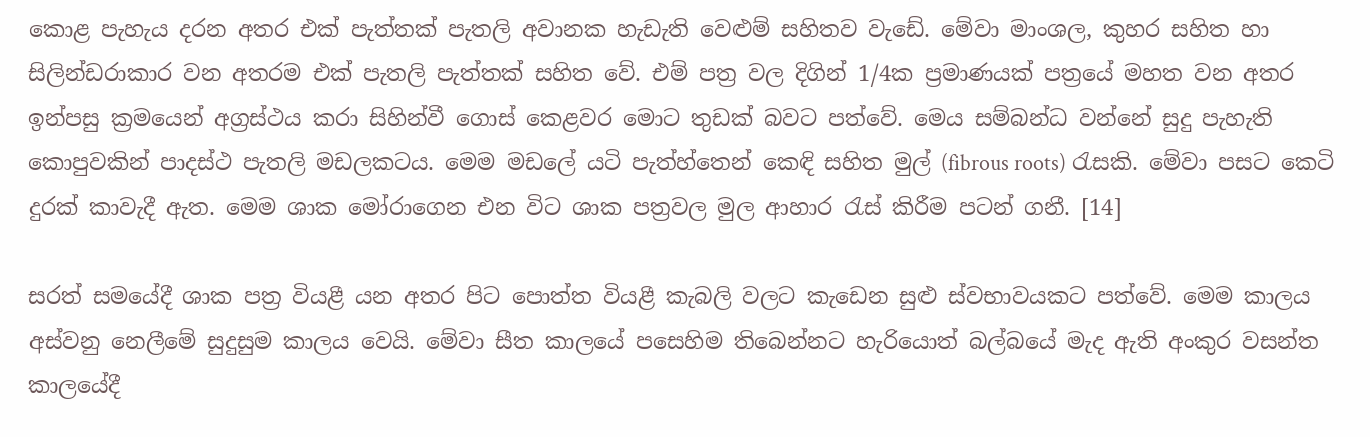කොළ පැහැය දරන අතර එක් පැත්තක් පැතලි අවානක හැඩැති වෙළුම් සහිතව වැඩේ. මේවා මාංශල, කුහර සහිත හා සිලින්ඩරාකාර වන අතරම එක් පැතලි පැත්තක් සහිත වේ. එම් පත්‍ර වල දිගින් 1/4ක ප්‍රමාණයක් පත්‍රයේ මහත වන අතර ඉන්පසු ක්‍රමයෙන් අග්‍රස්ථය කරා සිහින්වී ගොස් කෙළවර මොට තුඩක් බවට පත්වේ. මෙය සම්බන්ධ වන්නේ සුදු පැහැති කොපුවකින් පාදස්ථ පැතලි මඩලකටය. මෙම මඩලේ යටි පැත්හ්තෙන් කෙඳි සහිත මුල් (fibrous roots) රැසකි. මේවා පසට කෙටි දුරක් කාවැදී ඇත. මෙම ශාක මෝරාගෙන එන විට ශාක පත්‍රවල මුල ආහාර රැස් කිරීම පටන් ගනී. [14]

සරත් සමයේදී ශාක පත්‍ර වියළී යන අතර පිට පොත්ත වියළී කැබලි වලට කැඩෙන සුළු ස්වභාවයකට පත්වේ. මෙම කාලය අස්වනු නෙලීමේ සුදුසුම කාලය වෙයි. මේවා සීත කාලයේ පසෙහිම තිබෙන්නට හැරියොත් බල්බයේ මැද ඇති අංකුර වසන්ත කාලයේදී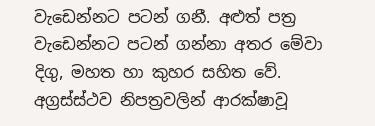වැඩෙන්නට පටන් ගනී. අළුත් පත්‍ර වැඩෙන්නට පටන් ගන්නා අතර මේවා දිගු, මහත හා කුහර සහිත වේ. අග්‍රස්ස්ථව නිපත්‍රවලින් ආරක්ෂාවූ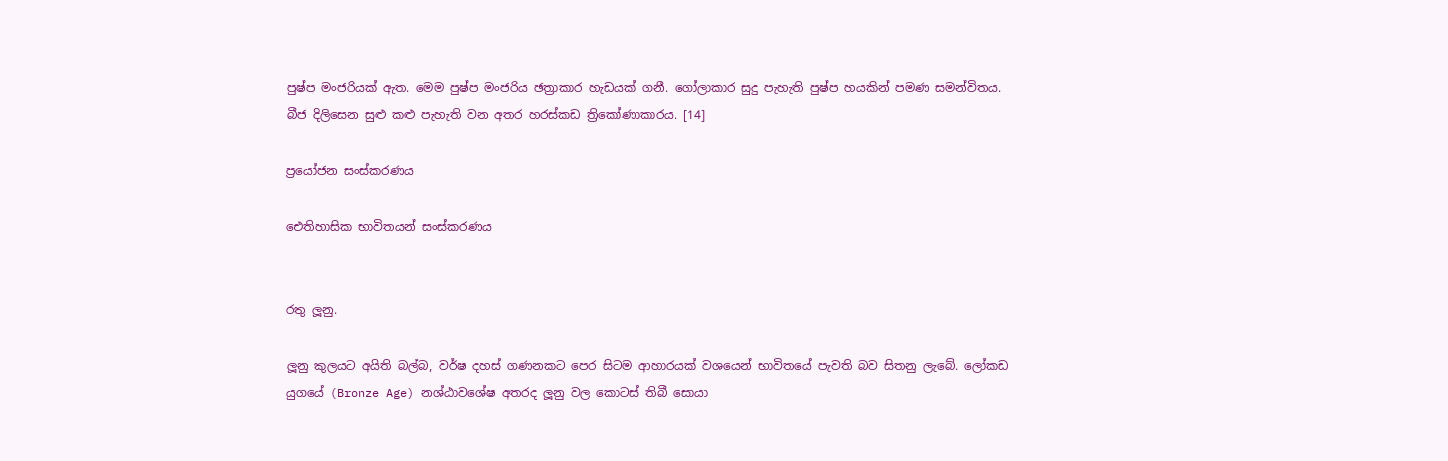පුෂ්ප මංජරියක් ඇත. මෙම පුෂ්ප මංජරිය ඡත්‍රාකාර හැඩයක් ගනී. ගෝලාකාර සුදු පැහැති පුෂ්ප හයකින් පමණ සමන්විතය. බීජ දිලිසෙන සුළු කළු පැහැති වන අතර හරස්කඩ ත්‍රිකෝණාකාරය. [14]

ප්‍රයෝජන සංස්කරණය

ඓතිහාසික භාවිතයන් සංස්කරණය


රතු ලූනු.

ලූනු කුලයට අයිති බල්බ, වර්ෂ දහස් ගණනකට පෙර සිටම ආහාරයක් වශයෙන් භාවිතයේ පැවති බව සිතනු ලැබේ. ලෝකඩ යුගයේ (Bronze Age) නශ්ඨාවශේෂ අතරද ලූනු වල කොටස් තිබී සොයා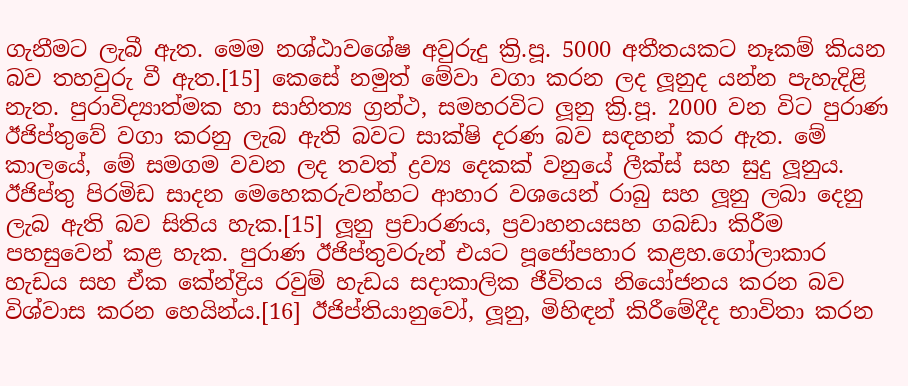ගැනීමට ලැබී ඇත. මෙම නශ්ඨාවශේෂ අවුරුදු ක්‍රි.පූ. 5000 අතීතයකට නෑකම් කියන බව තහවුරු වී ඇත.[15] කෙසේ නමුත් මේවා වගා කරන ලද ලූනුද යන්න පැහැදිළි නැත. පුරාවිද්‍යාත්මක හා සාහිත්‍ය ග්‍රන්ථ, සමහරවිට ලූනු ක්‍රි.පූ. 2000 වන විට පුරාණ ඊජිප්තුවේ වගා කරනු ලැබ ඇති බවට සාක්ෂි දරණ බව සඳහන් කර ඇත. මේ කාලයේ, මේ සමගම වවන ලද තවත් ද්‍රව්‍ය දෙකක් වනුයේ ලීක්ස් සහ සුදු ලූනුය. ඊජිප්තු පිරමිඩ සාදන මෙහෙකරුවන්හට ආහාර වශයෙන් රාබු සහ ලූනු ලබා දෙනු ලැබ ඇති බව සිතිය හැක.[15] ලූනු ප්‍රචාරණය, ප්‍රවාහනයසහ ගබඩා කිරීම පහසුවෙන් කළ හැක. පුරාණ ඊජිප්තුවරුන් එයට පූජෝපහාර කළහ.ගෝලාකාර හැඩය සහ ඒක කේන්ද්‍රිය රවුම් හැඩය සදාකාලික ජීවිතය නියෝජනය කරන බව විශ්වාස කරන හෙයින්ය.[16] ඊජිප්තියානුවෝ, ලූනු, මිහිඳන් කිරීමේදීද භාවිතා කරන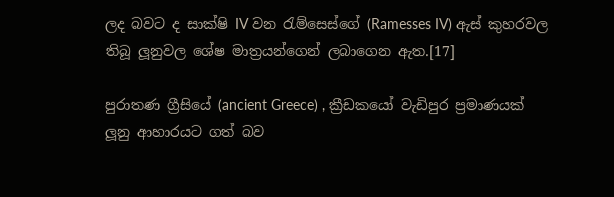ලද බවට ද සාක්ෂි IV වන රැම්සෙස්ගේ (Ramesses IV) ඇස් කුහරවල තිබූ ලූනුවල ශේෂ මාත්‍රයන්ගෙන් ලබාගෙන ඇත.[17]

පුරාතණ ග්‍රීසියේ (ancient Greece) , ක්‍රීඩකයෝ වැඩිපුර ප්‍රමාණයක් ලූනු ආහාරයට ගත් බව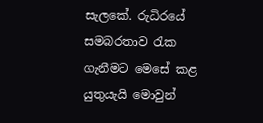සැලකේ. රුධිරයේ සමබරතාව රැක ගැනීමට මෙසේ කළ යුතුයැයි මොවුන්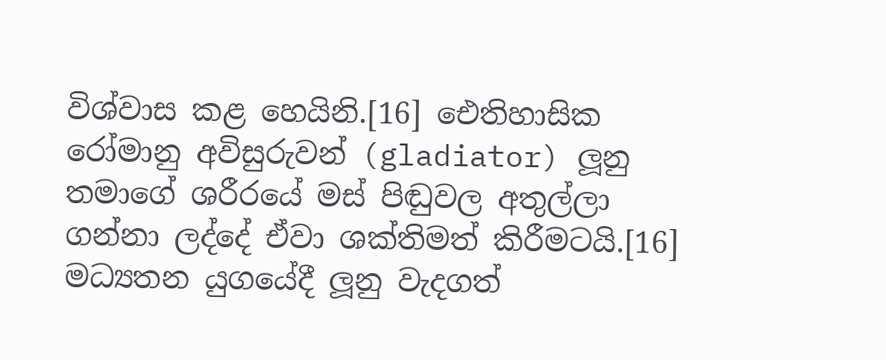විශ්වාස කළ හෙයිනි.[16] ඓතිහාසික රෝමානු අවිසුරුවන් (gladiator) ලූනු තමාගේ ශරීරයේ මස් පිඬුවල අතුල්ලා ගන්නා ලද්දේ ඒවා ශක්තිමත් කිරීමටයි.[16] මධ්‍යතන යුගයේදී ලූනු වැදගත්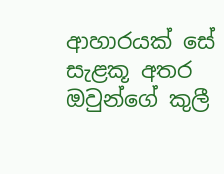ආහාරයක් සේ සැළකූ අතර ඔවුන්ගේ කුලී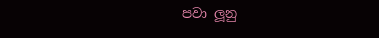පවා ලූනු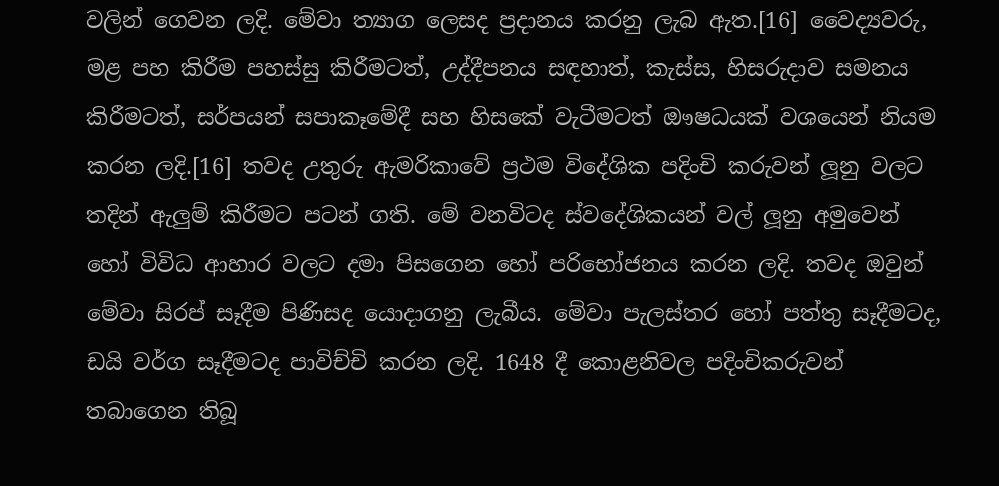වලින් ගෙවන ලදි. මේවා ත්‍යාග ලෙසද ප්‍රදානය කරනු ලැබ ඇත.[16] වෛද්‍යවරු, මළ පහ කිරීම පහස්සු කිරීමටත්, උද්දීපනය සඳහාත්, කැස්ස, හිසරුදාව සමනය කිරීමටත්, සර්පයන් සපාකෑමේදී සහ හිසකේ වැටීමටත් ඖෂධයක් වශයෙන් නියම කරන ලදි.[16] තවද උතුරු ඇමරිකාවේ ප්‍රථම විදේශික පදිංචි කරුවන් ලූනු වලට තදින් ඇලුම් කිරීමට පටන් ගති. මේ වනවිටද ස්වදේශිකයන් වල් ලූනු අමුවෙන් හෝ විවිධ ආහාර වලට දමා පිසගෙන හෝ පරිභෝජනය කරන ලදි. තවද ඔවුන් මේවා සිරප් සෑදීම පිණිසද යොදාගනු ලැබීය. මේවා පැලස්තර හෝ පත්තු සෑදීමටද, ඩයි වර්ග සෑදීමටද පාවිච්චි කරන ලදි. 1648 දී කොළනිවල පදිංචිකරුවන් තබාගෙන තිබූ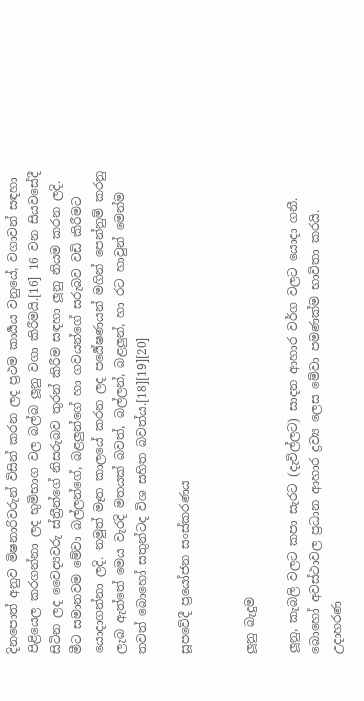දිනපොත් අනුව මිෂනාරිවරුන් විසින් කරන ලද ප්‍රථම කාර්‍යය වනුයේ, වගාවන් සඳහා පිළියෙල කරගන්නා ලද භුමිභාග වල බල්බ ලූනු වගා කිරීමයි.[16] 16 වන සියවසේදී සිටින ලද වෛද්‍යවරු ස්ත්‍රීන්ගේ නිසරුබව තුරන් කිරීම සඳහා ලූනු නියම කරන ලදි. මීට සමානවම මේවා බල්ලන්ගේ, බළලුන්ගේ හා ගවයන්ගේ සරුබව වඩි කිරීමට යොදාගන්නා ලදි. නමුත් මෑත කාලයේ කරන ලද පර්‍යේෂණයන් මගින් පෙන්නුම් කරනු ලැබ ඇත්තේ මෙය වැරදි මතයක් බවත්, බල්ලන්, බළලුන්, හා රට හාවුන් මෙන්ම තවත් බොහෝ සතුන්ටද විශ සහිත බවත්ය.[18][19][20]

සූපවේදී ප්‍රයෝජන සංස්කරණය


ලූනු බැදුම

ලූනු, කැබලි වලට කපා සැරට (දැවිල්ලට) සාදන ආහාර වර්ග වලට යොදා ගනී. බොහෝ අවස්ථාවල ප්‍රධාන ආහාර ද්‍රව්‍ය ලෙස මේවා පමණක්ම භාවිතා කරයි. උදාහරණ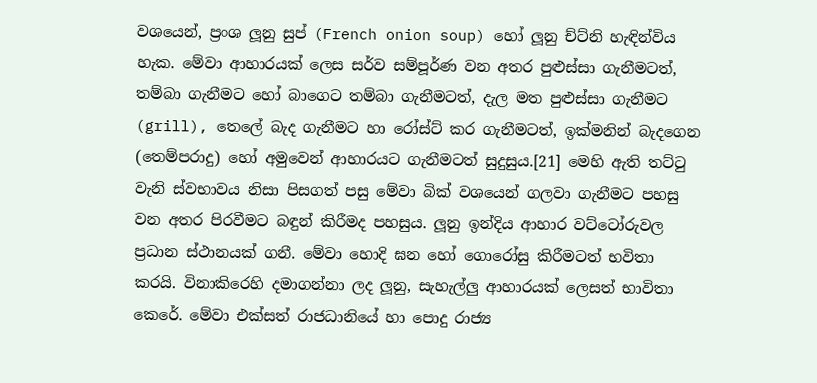වශයෙන්, ප්‍රංශ ලූනු සුප් (French onion soup) හෝ ලූනු ච්ට්නි හැඳින්විය හැක. මේවා ආහාරයක් ලෙස සර්ව සම්පූර්ණ වන අතර පුළුස්සා ගැනීමටත්, තම්බා ගැනීමට හෝ බාගෙට තම්බා ගැනීමටත්, දැල මත පුළුස්සා ගැනීමට (grill), තෙලේ බැද ගැනීමට හා රෝස්ට් කර ගැනීමටත්, ඉක්මනින් බැදගෙන (තෙම්පරාදු) හෝ අමුවෙන් ආහාරයට ගැනීමටත් සුදුසුය.[21] මෙහි ඇති තට්ටු වැනි ස්වභාවය නිසා පිසගත් පසු මේවා බික් වශයෙන් ගලවා ගැනීමට පහසු වන අතර පිරවීමට බඳුන් කිරීමද පහසුය. ලූනු ඉන්දිය ආහාර වට්ටෝරුවල ප්‍රධාන ස්ථානයක් ගනී. මේවා හොදි ඝන හෝ ගොරෝසු කිරීමටත් භවිතා කරයි. විනාකිරෙහි දමාගන්නා ලද ලූනු, සැහැල්ලු ආහාරයක් ලෙසත් භාවිතා කෙරේ. මේවා එක්සත් රාජධානියේ හා පොදු රාජ්‍ය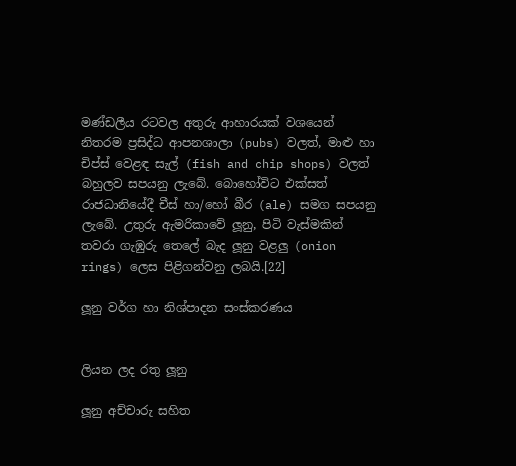මණ්ඩලීය රටවල අතුරු ආහාරයක් වශයෙන් නිතරම ප්‍රසිද්ධ ආපනශාලා (pubs) වලත්, මාළු හා චිප්ස් වෙළඳ සැල් (fish and chip shops) වලත් බහුලව සපයනු ලැබේ. බොහෝවිට එක්සත් රාජධානියේදී චීස් හා/හෝ බීර (ale) සමග සපයනු ලැබේ. උතුරු ඇමරිකාවේ ලූනු, පිටි වැස්මකින් තවරා ගැඹුරු තෙලේ බැද ලූනු වළලු (onion rings) ලෙස පිළිගන්වනු ලබයි.[22]

ලූනු වර්ග හා නිශ්පාදන සංස්කරණය


ලියන ලද රතු ලූනු

ලූනු අච්චාරු සහිත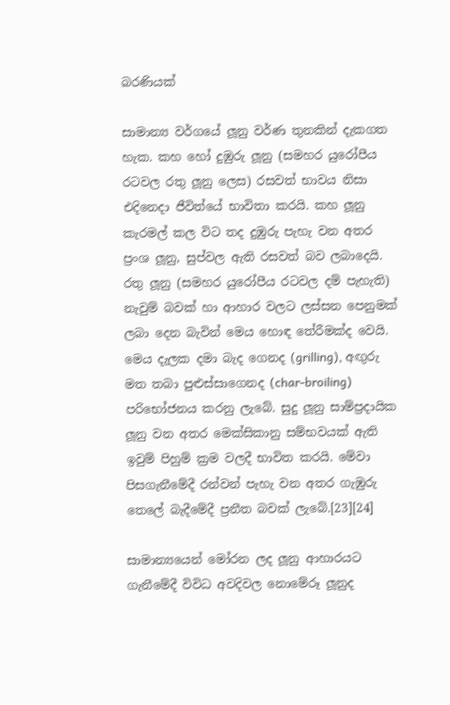බරණියක්

සාමාන්‍ය වර්ගයේ ලූනු වර්ණ තුනකින් දැකගත හැක. කහ හෝ දුඹුරු ලූනු (සමහර යුරෝපීය රටවල රතු ලූනු ලෙස) රසවත් භාවය නිසා එදිනෙදා ජීවිත්යේ භාවිතා කරයි. කහ ලූනු කැරමල් කල විට තද දුඹුරු පැහැ වන අතර ප්‍රංශ ලූනු, සුප්වල ඇති රසවත් බව ලබාදෙයි. රතු ලූනු (සමහර යුරෝපීය රටවල දම් පැහැති) නැවුම් බවක් හා ආහාර වලට ලස්සන පෙනුමක් ලබා දෙන බැවින් මෙය හොඳ තේරීමක්ද වෙයි. මෙය දැලක දමා බැද ගෙනද (grilling), අඟුරු මත තබා පුළුස්සාගෙනද (char-broiling) පරිභෝජනය කරනු ලැබේ. සුදු ලූනු සාම්ප්‍රදායික ලූනු වන අතර මෙක්සිකානු සම්භවයක් ඇති ඉවුම් පිහුම් ක්‍රම වලදී භාවිත කරයි. මේවා පිසගැනීමේදී රන්වන් පැහැ වන අතර ගැඹුරු තෙලේ බැදීමේදී ප්‍රනීත බවක් ලැබේ.[23][24]

සාමාන්‍යයෙන් මෝරන ලද ලූනු ආහාරයට ගැනීමේදී විවිධ අවදිවල නොමේරූ ලූනුද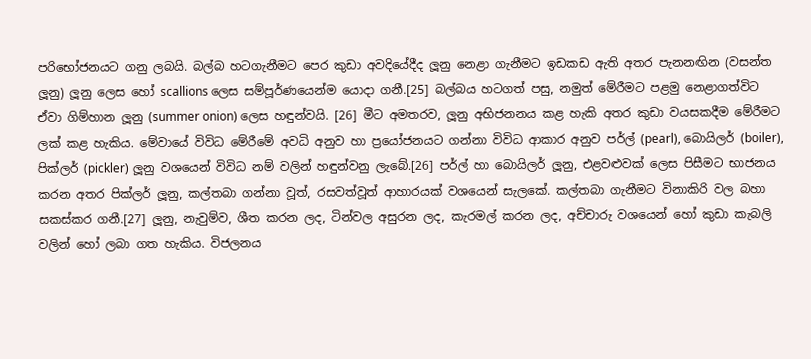පරිභෝජනයට ගනු ලබයි. බල්බ හටගැනීමට පෙර කුඩා අවදියේදීද ලූනු නෙළා ගැනීමට ඉඩකඩ ඇති අතර පැනනඟින (වසන්ත ලූනු) ලූනු ලෙස හෝ scallions ලෙස සම්පූර්ණයෙන්ම යොදා ගනී.[25] බල්බය හටගත් පසු, නමුත් මේරීමට පළමු නෙළාගත්විට ඒවා ගිම්හාන ලූනු (summer onion) ලෙස හඳුන්වයි. [26] මීට අමතරව, ලූනු අභිජනනය කළ හැකි අතර කුඩා වයසකදීම මේරීමට ලක් කළ හැකිය. මේවායේ විවිධ මේරීමේ අවධි අනුව හා ප්‍රයෝජනයට ගන්නා විවිධ ආකාර අනුව පර්ල් (pearl), බොයිලර් (boiler), පික්ලර් (pickler) ලූනු වශයෙන් විවිධ නම් වලින් හඳුන්වනු ලැබේ.[26] පර්ල් හා බොයිලර් ලූනු, එළවළුවක් ලෙස පිසීමට භාජනය කරන අතර පික්ලර් ලූනු, කල්තබා ගන්නා වූත්, රසවත්වූත් ආහාරයක් වශයෙන් සැලකේ. කල්තබා ගැනීමට විනාකිරි වල බහා සකස්කර ගනී.[27] ලූනු, නැවුම්ව, ශීත කරන ලද, ටින්වල අසුරන ලද, කැරමල් කරන ලද, අච්චාරු වශයෙන් හෝ කුඩා කැබලි වලින් හෝ ලබා ගත හැකිය. විජලනය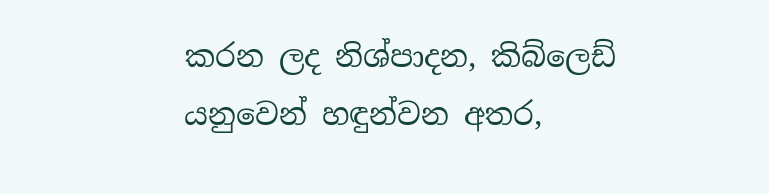කරන ලද නිශ්පාදන, කිබ්ලෙඩ් යනුවෙන් හඳුන්වන අතර,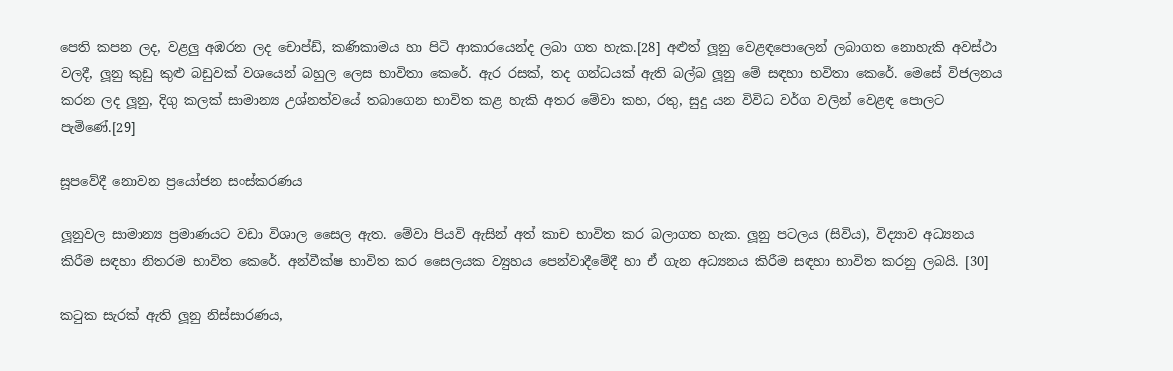පෙති කපන ලද, වළලු අඹරන ලද චොප්ඩ්, කණිකාමය හා පිටි ආකාරයෙන්ද ලබා ගත හැක.[28] අළුත් ලූනු වෙළඳපොලෙන් ලබාගත නොහැකි අවස්ථා වලදී, ලූනු කුඩු කුළු බඩුවක් වශයෙන් බහුල ලෙස භාවිතා කෙරේ. ඇර රසක්, තද ගන්ධයක් ඇති බල්බ ලූනු මේ සඳහා භවිතා කෙරේ. මෙසේ විජලනය කරන ලද ලූනු, දිගු කලක් සාමාන්‍ය උශ්නත්වයේ තබාගෙන භාවිත කළ හැකි අතර මේවා කහ, රතු, සුදු යන විවිධ වර්ග වලින් වෙළඳ පොලට පැමිණේ.[29]

සූපවේදී නොවන ප්‍රයෝජන සංස්කරණය

ලූනුවල සාමාන්‍ය ප්‍රමාණයට වඩා විශාල සෛල ඇත. මේවා පියවි ඇසින් අත් කාච භාවිත කර බලාගත හැක. ලූනු පටලය (සිවිය), විද්‍යාව අධ්‍යනය කිරීම සඳහා නිතරම භාවිත කෙරේ. අන්වීක්ෂ භාවිත කර සෛලයක ව්‍යුහය පෙන්වාදීමේදී හා ඒ ගැන අධ්‍යනය කිරීම සඳහා භාවිත කරනු ලබයි. [30]

කටුක සැරක් ඇති ලූනු නිස්සාරණය,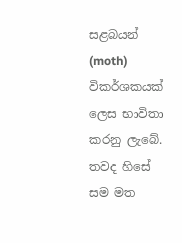සළබයන් (moth) විකර්ශකයක් ලෙස භාවිතා කරනු ලැබේ. තවද හිසේ සම මත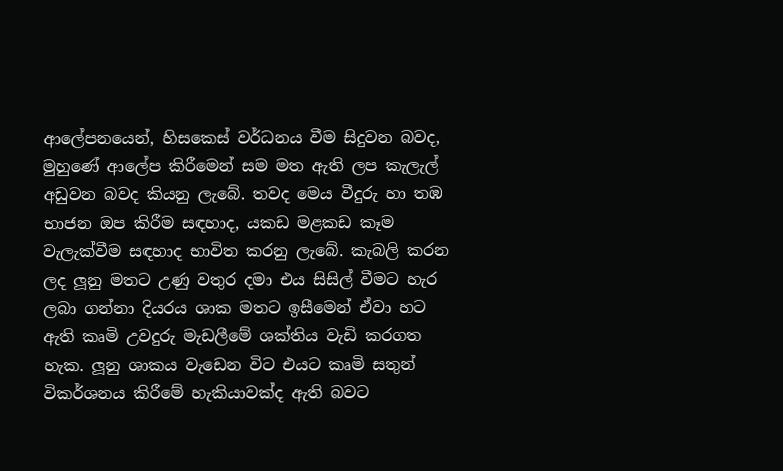ආලේපනයෙන්, හිසකෙස් වර්ධනය වීම සිදුවන බවද, මුහුණේ ආලේප කිරීමෙන් සම මත ඇති ලප කැලැල් අඩුවන බවද කියනු ලැබේ. තවද මෙය වීදුරු හා තඹ භාජන ඔප කිරීම සඳහාද, යකඩ මළකඩ කෑම වැලැක්වීම සඳහාද භාවිත කරනු ලැබේ. කැබලි කරන ලද ලූනු මතට උණු වතුර දමා එය සිසිල් වීමට හැර ලබා ගන්නා දියරය ශාක මතට ඉසීමෙන් ඒවා හට ඇති කෘමි උවදුරු මැඩලීමේ ශක්තිය වැඩි කරගත හැක. ලූනු ශාකය වැඩෙන විට එයට කෘමි සතුන් විකර්ශනය කිරීමේ හැකියාවක්ද ඇති බවට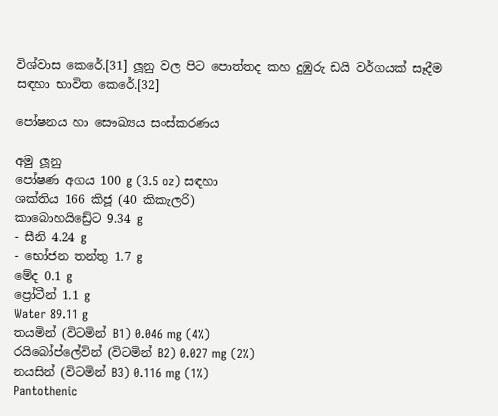විශ්වාස කෙරේ.[31] ලූනු වල පිට පොත්තද කහ දුඹුරු ඩයි වර්ගයක් සෑදීම සඳහා භාවිත කෙරේ.[32]

පෝෂනය හා සෞඛ්‍යය සංස්කරණය

අමු ලූනු
පෝෂණ අගය 100 g (3.5 oz) සඳහා
ශක්තිය 166 කිජූ (40 කිකැලරි)
කාබොහයිඩ්‍රේට 9.34 g
- සීනි 4.24 g
- භෝජන තන්තු 1.7 g
මේද 0.1 g
ප්‍රෝටීන් 1.1 g
Water 89.11 g
තයමින් (විටමින් B1) 0.046 mg (4%)
රයිබෝප්ලේවින් (විටමින් B2) 0.027 mg (2%)
නයසින් (විටමින් B3) 0.116 mg (1%)
Pantothenic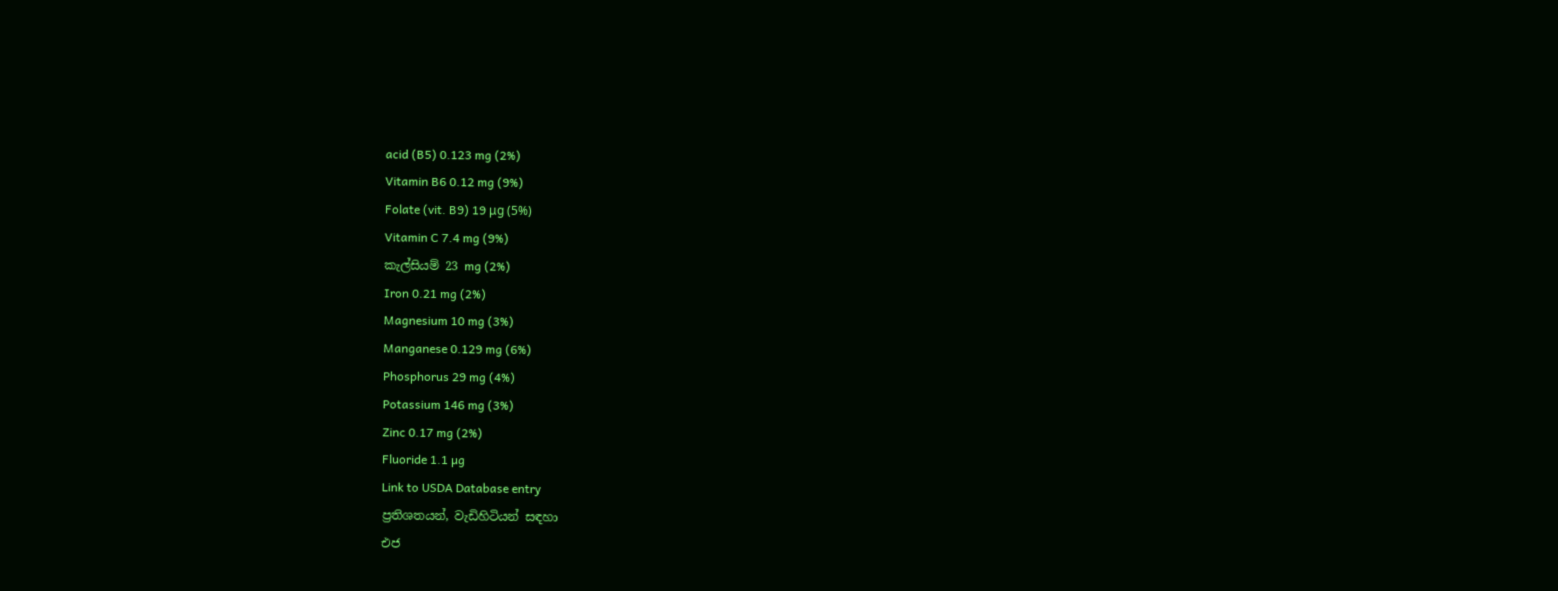acid (B5) 0.123 mg (2%)
Vitamin B6 0.12 mg (9%)
Folate (vit. B9) 19 μg (5%)
Vitamin C 7.4 mg (9%)
කැල්සියම් 23 mg (2%)
Iron 0.21 mg (2%)
Magnesium 10 mg (3%)
Manganese 0.129 mg (6%)
Phosphorus 29 mg (4%)
Potassium 146 mg (3%)
Zinc 0.17 mg (2%)
Fluoride 1.1 µg
Link to USDA Database entry
ප්‍රතිශතයන්, වැඩිහිටියන් සඳහා
එජ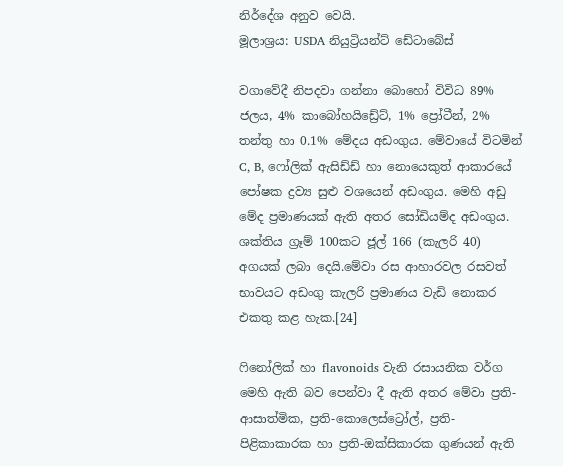නිර්දේශ අනුව වෙයි.
මූලාශ්‍රය: USDA නියුට්‍රියන්ට් ඩේටාබේස්

වගාවේදී නිපදවා ගන්නා බොහෝ විවිධ 89% ජලය, 4% කාබෝහයිඩ්‍රේට්, 1% ප්‍රෝටීන්, 2% තන්තු හා 0.1% මේදය අඩංගුය. මේවායේ විටමින් C, B, ෆෝලික් ඇසිඩ්ඩ් හා නොයෙකුත් ආකාරයේ පෝෂක ද්‍රව්‍ය සුළු වශයෙන් අඩංගුය. මෙහි අඩු මේද ප්‍රමාණයක් ඇති අතර සෝඩියම්ද අඩංගුය. ශක්තිය ග්‍රෑම් 100කට ජූල් 166 (කැලරි 40) අගයක් ලබා දෙයි.මේවා රස ආහාරවල රසවත් භාවයට අඩංගු කැලරි ප්‍රමාණය වැඩි නොකර එකතු කළ හැක.[24]

ෆිනෝලික් හා flavonoids වැනි රසායනික වර්ග මෙහි ඇති බව පෙන්වා දී ඇති අතර මේවා ප්‍රති-ආසාත්මික, ප්‍රති-කොලෙස්ට්‍රෝල්, ප්‍රති-පිළිකාකාරක හා ප්‍රති-ඔක්සිකාරක ගුණයන් ඇති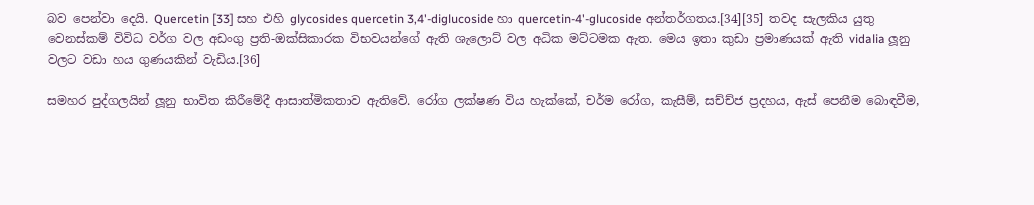බව පෙන්වා දෙයි. Quercetin [33] සහ එහි glycosides quercetin 3,4'-diglucoside හා quercetin-4'-glucoside අන්තර්ගතය.[34][35] තවද සැලකිය යුතු වෙනස්කම් විවිධ වර්ග වල අඩංගු ප්‍රති-ඔක්සිකාරක විභවයන්ගේ ඇති ශැලොට් වල අධික මට්ටමක ඇත. මෙය ඉතා කුඩා ප්‍රමාණයක් ඇති vidalia ලූනු වලට වඩා හය ගුණයකින් වැඩිය.[36]

සමහර පුද්ගලයින් ලූනු භාවිත කිරීමේදී ආසාත්මිකතාව ඇතිවේ. රෝග ලක්ෂණ විය හැක්කේ, චර්ම රෝග, කැසීම්, සච්ච්ජ ප්‍රදහය, ඇස් පෙනීම බොඳවීම,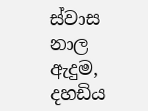ස්වාස නාල ඇදුම, දහඩිය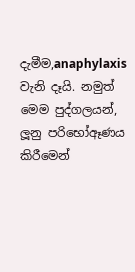දැමීම,anaphylaxis වැනි දෑයි. නමුත් මෙම පුද්ගලයන්, ලූනු පරිභෝඈණය කිරීමෙන්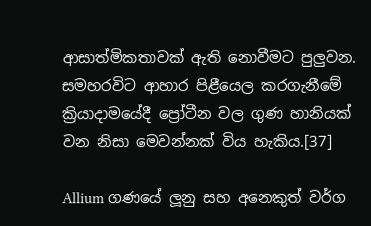ආසාත්මිකතාවක් ඇති නොවීමට පුලුවන. සමහරවිට ආහාර පිළීයෙල කරගැනීමේ ක්‍රියාදාමයේදී ප්‍රෝටීන වල ගුණ හානියක් වන නිසා මෙවන්නක් විය හැකිය.[37]

Allium ගණයේ ලූනු සහ අනෙකුත් වර්ග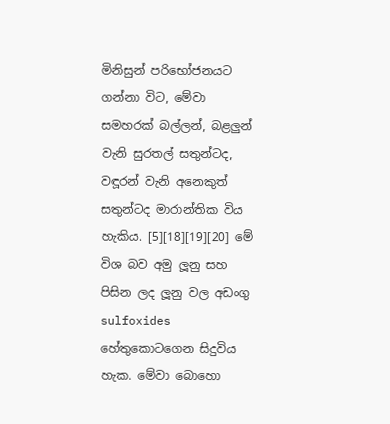මිනිසුන් පරිභෝජනයට ගන්නා විට, මේවා සමහරක් බල්ලන්, බළලුන් වැනි සුරතල් සතුන්ටද, වඳූරන් වැනි අනෙකුත් සතුන්ටද මාරාන්තික විය හැකිය. [5][18][19][20] මේ විශ බව අමු ලූනු සහ පිසින ලද ලූනු වල අඩංගු sulfoxides හේතුකොටගෙන සිදුවිය හැක. මේවා බොහො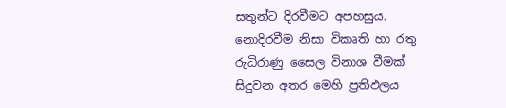සතුන්ට දිරවීමට අපහසුය. නොදිරවීම නිසා විකෘති හා රතු රුධිරාණු සෛල විනාශ වීමක් සිදුවන අතර මෙහි ප්‍රතිඵලය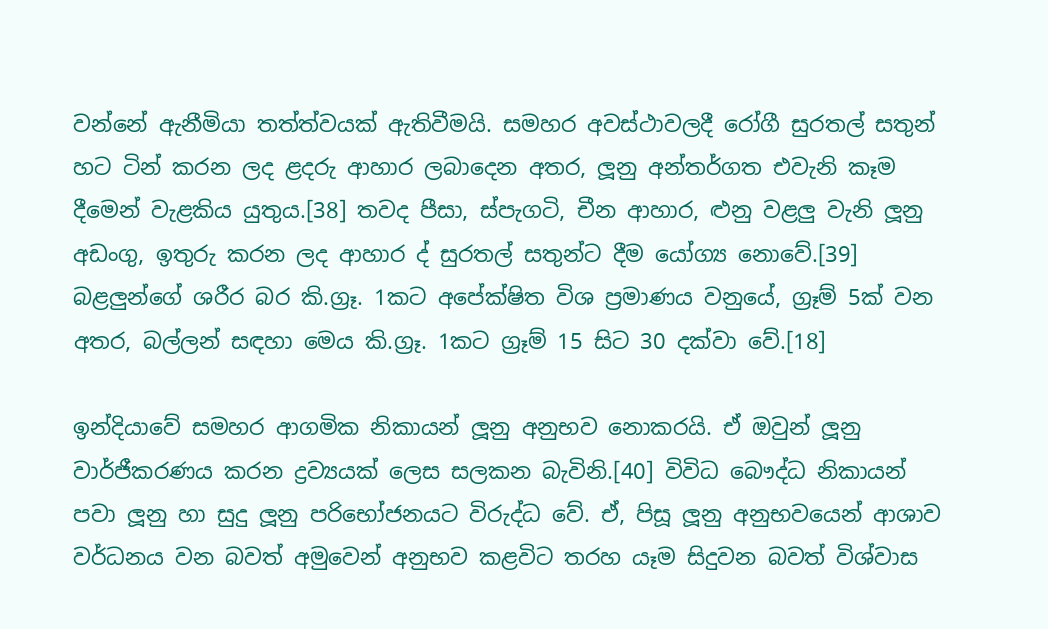වන්නේ ඇනීමියා තත්ත්වයක් ඇතිවීමයි. සමහර අවස්ථාවලදී රෝගී සුරතල් සතුන් හට ටින් කරන ලද ළදරු ආහාර ලබාදෙන අතර, ලූනු අන්තර්ගත එවැනි කෑම දීමෙන් වැළකිය යුතුය.[38] තවද පීසා, ස්පැගටි, චීන ආහාර, ළුනු වළලු වැනි ලූනු අඩංගු, ඉතුරු කරන ලද ආහාර ද් සුරතල් සතුන්ට දීම යෝග්‍ය නොවේ.[39] බළලුන්ගේ ශරීර බර කි.ග්‍රෑ. 1කට අපේක්ෂිත විශ ප්‍රමාණය වනුයේ, ග්‍රෑම් 5ක් වන අතර, බල්ලන් සඳහා මෙය කි.ග්‍රෑ. 1කට ග්‍රෑම් 15 සිට 30 දක්වා වේ.[18]

ඉන්දියාවේ සමහර ආගමික නිකායන් ලූනු අනුභව නොකරයි. ඒ ඔවුන් ලූනු වාර්ජීකරණය කරන ද්‍රව්‍යයක් ලෙස සලකන බැවිනි.[40] විවිධ බෞද්ධ නිකායන් පවා ලූනු හා සුදු ලූනු පරිභෝජනයට විරුද්ධ වේ. ඒ, පිසූ ලූනු අනුභවයෙන් ආශාව වර්ධනය වන බවත් අමුවෙන් අනුභව කළවිට තරහ යෑම සිදුවන බවත් විශ්වාස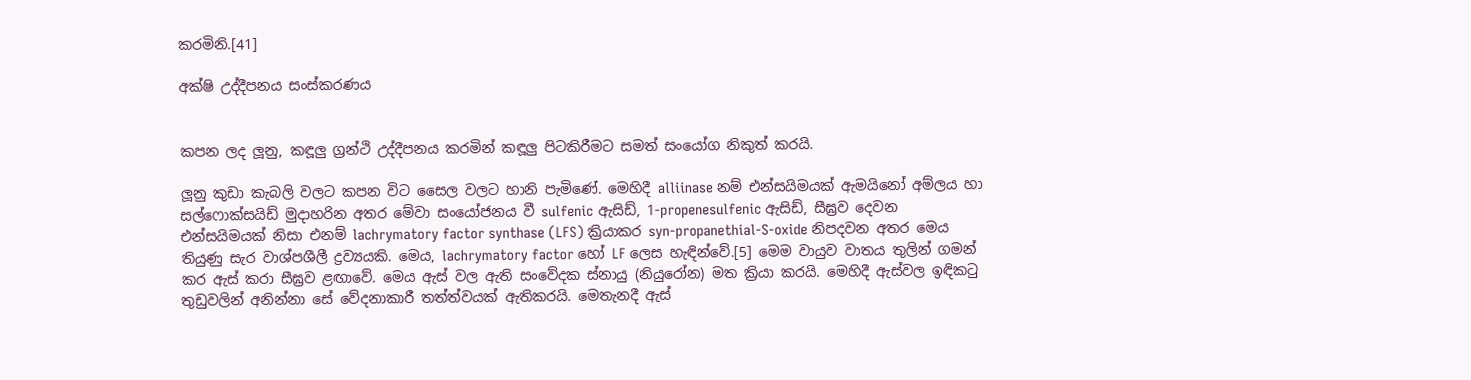කරමිනි.[41]

අක්ෂි උද්දීපනය සංස්කරණය


කපන ලද ලූනු, කඳූලු ග්‍රන්ථි උද්දීපනය කරමින් කඳූලු පිටකිරීමට සමත් සංයෝග නිකුත් කරයි.

ලූනු කුඩා කැබලි වලට කපන විට සෛල වලට හානි පැමිණේ. මෙහිදී alliinase නම් එන්සයිමයක් ඇමයිනෝ අම්ලය හා සල්ෆොක්සයිඩ් මුදාහරින අතර මේවා සංයෝජනය වී sulfenic ඇසිඩ්, 1-propenesulfenic ඇසිඩ්, සීඝ්‍රව දෙවන එන්සයිමයක් නිසා එනම් lachrymatory factor synthase (LFS) ක්‍රියාකර syn-propanethial-S-oxide නිපදවන අතර මෙය තියුණු සැර වාශ්පශීලී ද්‍රව්‍යයකි. මෙය, lachrymatory factor හෝ LF ලෙස හැඳින්වේ.[5] මෙම වායුව වාතය තුලින් ගමන් කර ඇස් කරා සීඝ්‍රව ළඟාවේ. මෙය ඇස් වල ඇති සංවේදක ස්නායු (නියුරෝන) මත ක්‍රියා කරයි. මෙහිදී ඇස්වල ඉඳිකටු තුඩුවලින් අනින්නා සේ වේදනාකාරී තත්ත්වයක් ඇතිකරයි. මෙතැනදී ඇස්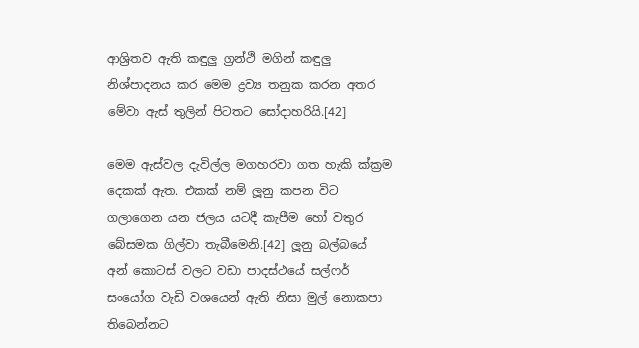ආශ්‍රිතව ඇති කඳුලු ග්‍රන්ථි මගින් කඳුලු නිශ්පාදනය කර මෙම ද්‍රව්‍ය තනුක කරන අතර මේවා ඇස් තුලින් පිටතට සෝදාහරියි.[42]

මෙම ඇස්වල දැවිල්ල මගහරවා ගත හැකි ක්ක්‍රම දෙකක් ඇත. එකක් නම් ලූනු කපන විට ගලාගෙන යන ජලය යටදී කැපීම හෝ වතුර බේසමක ගිල්වා තැබීමෙනි.[42] ලූනු බල්බයේ අන් කොටස් වලට වඩා පාදස්ථයේ සල්ෆර් සංයෝග වැඩි වශයෙන් ඇති නිසා මුල් නොකපා තිබෙන්නට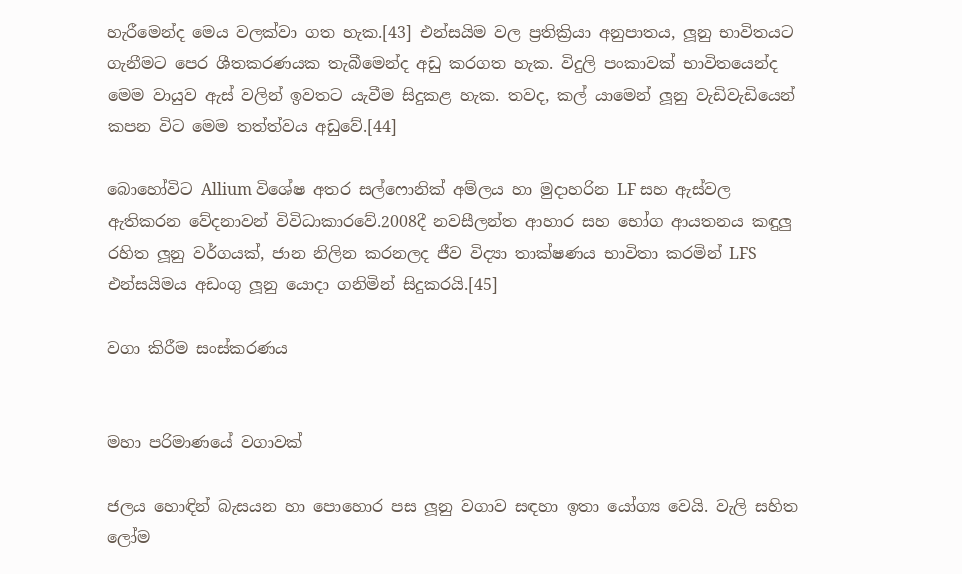හැරීමෙන්ද මෙය වලක්වා ගත හැක.[43] එන්සයිම වල ප්‍රතික්‍රියා අනුපාතය, ලූනු භාවිතයට ගැනීමට පෙර ශීතකරණයක තැබීමෙන්ද අඩු කරගත හැක. විදුලි පංකාවක් භාවිතයෙන්ද මෙම වායුව ඇස් වලින් ඉවතට යැවීම සිදුකළ හැක. තවද, කල් යාමෙන් ලූනු වැඩිවැඩියෙන් කපන විට මෙම තත්ත්වය අඩුවේ.[44]

බොහෝවිට Allium විශේෂ අතර සල්ෆොනික් අම්ලය හා මුදාහරින LF සහ ඇස්වල ඇතිකරන වේදනාවන් විවිධාකාරවේ.2008දී නවසීලන්ත ආහාර සහ භෝග ආයතනය කඳුලු රහිත ලූනු වර්ගයක්, ජාන නිලින කරනලද ජීව විද්‍යා තාක්ෂණය භාවිතා කරමින් LFS එන්සයිමය අඩංගු ලූනු යොදා ගනිමින් සිදුකරයි.[45]

වගා කිරීම සංස්කරණය


මහා පරිමාණයේ වගාවක්

ජලය හොඳින් බැසයන හා පොහොර පස ලූනු වගාව සඳහා ඉතා යෝග්‍ය වෙයි. වැලි සහිත ලෝම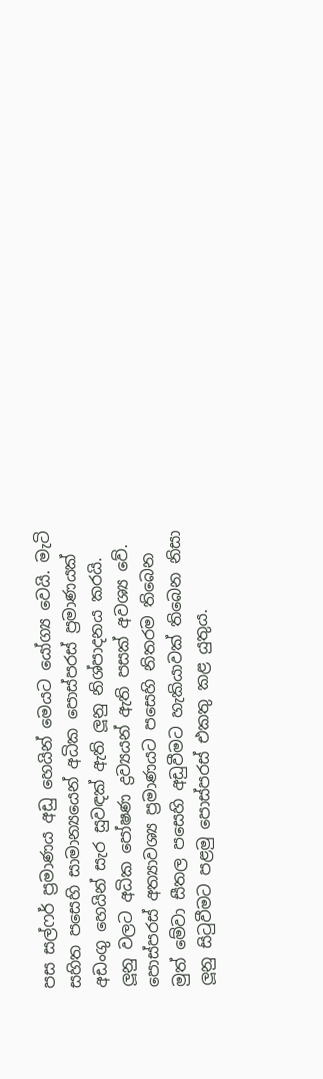පස සල්ෆර් ප්‍රමාණය අඩු හෙයින් මෙයට යෝග්‍ය වෙයි. මැටි සහිත පසෙහි සාමාන්‍යයෙන් අධික පොස්පරස් ප්‍රමාණයක් අඩංගු හෙයින් සැර සුවඳක් ඇති ලූනු නිශ්පාදනය කරයි. ලූනු වලට අධික පෝෂණ ද්‍රව්‍යයන් ඇති පසක් අවශ්‍ය වේ. පොස්පරස් අත්‍යාවශ්‍ය ප්‍රමාණයට පසෙහි නිතරම තිබෙන මුත් මේවා සීතල පසෙහි අඩුවීමට හැකියාවක් තිබෙන නිසා ලූනු සිටුවීමට පළමු පොස්පරස් එකතු කළ යුතුය.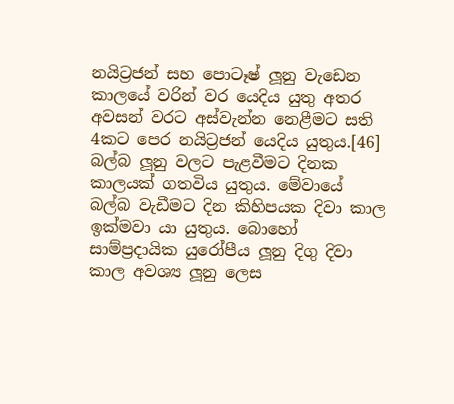නයිට්‍රජන් සහ පොටෑෂ් ලූනු වැඩෙන කාලයේ වරින් වර යෙදිය යුතු අතර අවසන් වරට අස්වැන්න නෙළීමට සති 4කට පෙර නයිට්‍රජන් යෙදිය යුතුය.[46] බල්බ ලූනු වලට පැළවීමට දිනක කාලයක් ගතවිය යුතුය. මේවායේ බල්බ වැඩීමට දින කිහිපයක දිවා කාල ඉක්මවා යා යුතුය. බොහෝ සාම්ප්‍රදායික යුරෝපීය ලූනු දිගු දිවා කාල අවශ්‍ය ලූනු ලෙස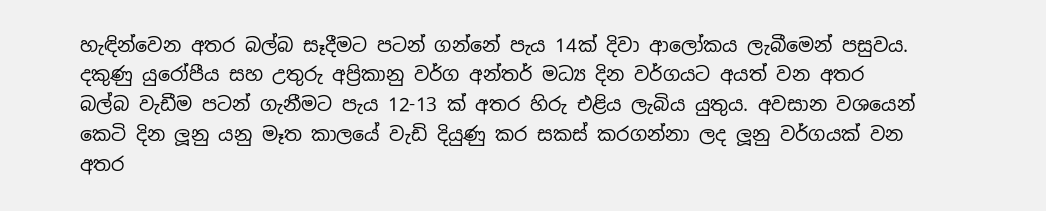හැඳින්වෙන අතර බල්බ සෑදීමට පටන් ගන්නේ පැය 14ක් දිවා ආලෝකය ලැබීමෙන් පසුවය. දකුණු යුරෝපීය සහ උතුරු අප්‍රිකානු වර්ග අන්තර් මධ්‍ය දින වර්ගයට අයත් වන අතර බල්බ වැඩීම පටන් ගැනීමට පැය 12-13 ක් අතර හිරු එළිය ලැබිය යුතුය. අවසාන වශයෙන් කෙටි දින ලූනු යනු මෑත කාලයේ වැඩි දියුණු කර සකස් කරගන්නා ලද ලූනු වර්ගයක් වන අතර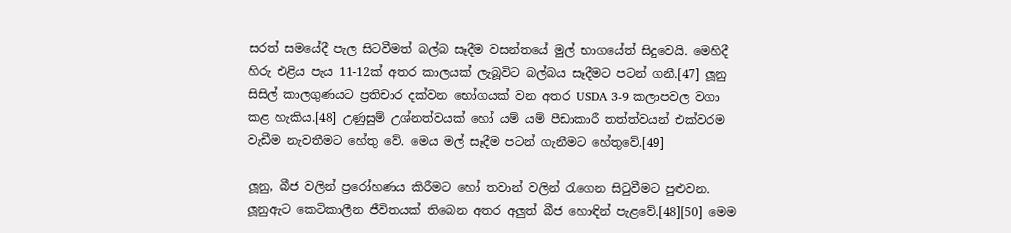සරත් සමයේදී පැල සිටවීමත් බල්බ සෑදීම වසන්තයේ මුල් භාගයේත් සිදුවෙයි. මෙහිදී හිරු එළිය පැය 11-12ක් අතර කාලයක් ලැබූවිට බල්බය සෑදීමට පටන් ගනී.[47] ලූනු සිසිල් කාලගුණයට ප්‍රතිචාර දක්වන භෝගයක් වන අතර USDA 3-9 කලාපවල වගා කළ හැකිය.[48] උණුසුම් උශ්නත්වයක් හෝ යම් යම් පීඩාකාරී තත්ත්වයන් එක්වරම වැඩීම නැවතීමට හේතු වේ. මෙය මල් සෑදීම පටන් ගැනීමට හේතුවේ.[49]

ලූනු, බීජ වලින් ප්‍රරෝහණය කිරීමට හෝ තවාන් වලින් රැගෙන සිටුවීමට පුළුවන. ලූනුඇට කෙටිකාලීන ජීවිතයක් තිබෙන අතර අලුත් බීජ හොඳින් පැළවේ.[48][50] මෙම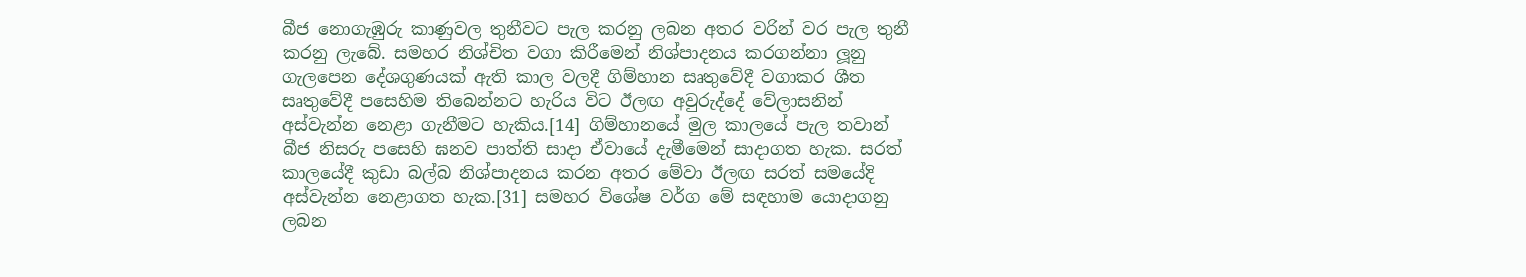බීජ නොගැඹුරු කාණුවල තුනීවට පැල කරනු ලබන අතර වරින් වර පැල තුනී කරනු ලැබේ. සමහර නිශ්චිත වගා කිරීමෙන් නිශ්පාදනය කරගන්නා ලූනු ගැලපෙන දේශගුණයක් ඇති කාල වලදී ගිම්හාන සෘතුවේදී වගාකර ශීත සෘතුවේදී පසෙහිම තිබෙන්නට හැරිය විට ඊලඟ අවුරුද්දේ වේලාසනින් අස්වැන්න නෙළා ගැනීමට හැකිය.[14] ගිම්හානයේ මුල කාලයේ පැල තවාන් බීජ නිසරු පසෙහි ඝනව පාත්ති සාදා ඒවායේ දැමීමෙන් සාදාගත හැක. සරත් කාලයේදී කුඩා බල්බ නිශ්පාදනය කරන අතර මේවා ඊලඟ සරත් සමයේදි අස්වැන්න නෙළාගත හැක.[31] සමහර විශේෂ වර්ග මේ සඳහාම යොදාගනු ලබන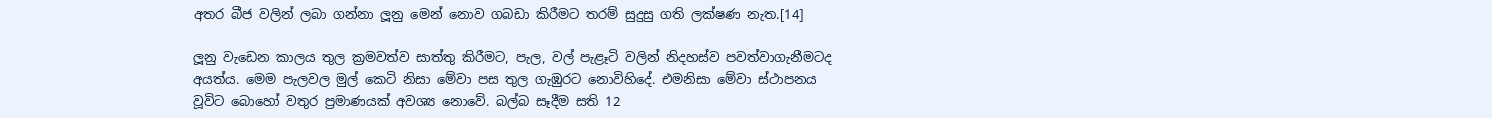අතර බීජ වලින් ලබා ගන්නා ලූනු මෙන් නොව ගබඩා කිරීමට තරම් සුදුසු ගති ලක්ෂණ නැත.[14]

ලූනු වැඩෙන කාලය තුල ක්‍රමවත්ව සාත්තු කිරීමට, පැල, වල් පැළෑටි වලින් නිදහස්ව පවත්වාගැනීමටද අයත්ය. මෙම පැලවල මුල් කෙටි නිසා මේවා පස තුල ගැඹුරට නොවිහිදේ. එමනිසා මේවා ස්ථාපනය වූවිට බොහෝ වතුර ප්‍රමාණයක් අවශ්‍ය නොවේ. බල්බ සෑදීම සති 12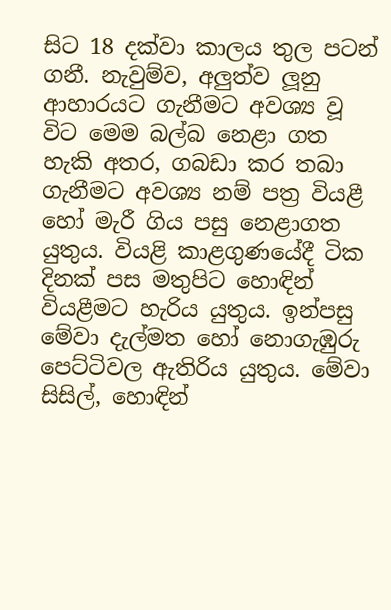සිට 18 දක්වා කාලය තුල පටන් ගනී. නැවුම්ව, අලුත්ව ලූනු ආහාරයට ගැනීමට අවශ්‍ය වූ විට මෙම බල්බ නෙළා ගත හැකි අතර, ගබඩා කර තබා ගැනීමට අවශ්‍ය නම් පත්‍ර වියළී හෝ මැරී ගිය පසු නෙළාගත යුතුය. වියළි කාළගුණයේදී ටික දිනක් පස මතුපිට හොඳින් වියළීමට හැරිය යුතුය. ඉන්පසු මේවා දැල්මත හෝ නොගැඹුරු පෙට්ටිවල ඇතිරිය යුතුය. මේවා සිසිල්, හොඳින්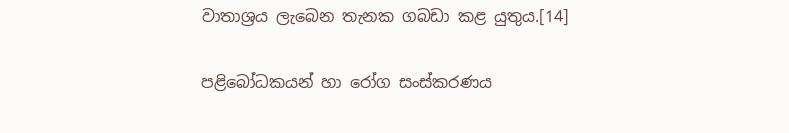වාතාශ්‍රය ලැබෙන තැනක ගබඩා කළ යුතුය.[14]

පළිබෝධකයන් හා රෝග සංස්කරණය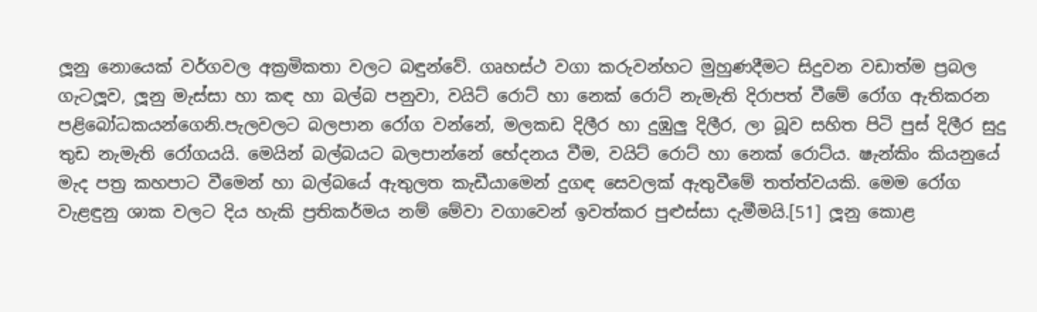ලූනු නොයෙක් වර්ගවල අක්‍රමිකතා වලට බඳුන්වේ. ගෘහස්ථ වගා කරුවන්හට මුහුණදීමට සිදුවන වඩාත්ම ප්‍රබල ගැටලූව, ලූනු මැස්සා හා කඳ හා බල්බ පනුවා, වයිට් රොට් හා නෙක් රොට් නැමැති දිරාපත් වීමේ රෝග ඇතිකරන පළිබෝධකයන්ගෙනි.පැලවලට බලපාන රෝග වන්නේ, මලකඩ දිලීර හා දුඹුලු දිලීර, ලා බූව සහිත පිටි පුස් දිලීර සුදු තුඩ නැමැති රෝගයයි. මෙයින් බල්බයට බලපාන්නේ භේදනය වීම, වයිට් රොට් හා නෙක් රොට්ය. ෂැන්කිං කියනුයේ මැද පත්‍ර කහපාට වීමෙන් හා බල්බයේ ඇතුලත කැඩීයාමෙන් දුගඳ සෙවලක් ඇතුවීමේ තත්ත්වයකි. මෙම රෝග වැළඳුනු ශාක වලට දිය හැකි ප්‍රතිකර්මය නම් මේවා වගාවෙන් ඉවත්කර පුළුස්සා දැමීමයි.[51] ලූනු කොළ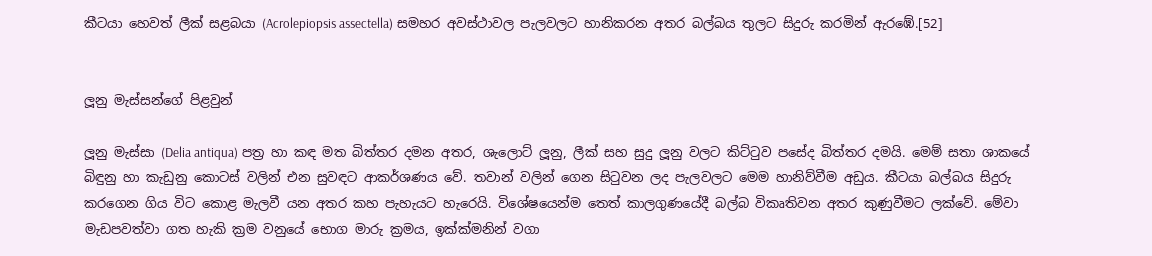කීටයා හෙවත් ලීක් සළබයා (Acrolepiopsis assectella) සමහර අවස්ථාවල පැලවලට හානිකරන අතර බල්බය තුලට සිදුරු කරමින් ඇරඹේ.[52]


ලූනු මැස්සන්ගේ පිළවුන්

ලූනු මැස්සා (Delia antiqua) පත්‍ර හා කඳ මත බිත්තර දමන අතර, ශැලොට් ලූනු, ලීක් සහ සුදු ලූනු වලට කිට්ටුව පසේද බිත්තර දමයි. මෙම් සතා ශාකයේ බිඳුනු හා කැඩුනු කොටස් වලින් එන සුවඳට ආකර්ශණය වේ. තවාන් වලින් ගෙන සිටුවන ලද පැලවලට මෙම හානිව්වීම අඩුය. කීටයා බල්බය සිදුරු කරගෙන ගිය විට කොළ මැලවී යන අතර කහ පැහැයට හැරෙයි. විශේෂයෙන්ම තෙත් කාලගුණයේදී බල්බ විකෘතිවන අතර කුණුවීමට ලක්වේ. මේවා මැඩපවත්වා ගත හැකි ක්‍රම වනුයේ භොග මාරු ක්‍රමය, ඉක්ක්මනින් වගා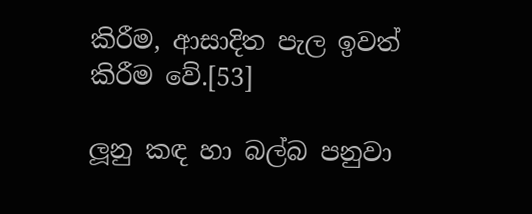කිරීම, ආසාදිත පැල ඉවත් කිරීම වේ.[53]

ලූනු කඳ හා බල්බ පනුවා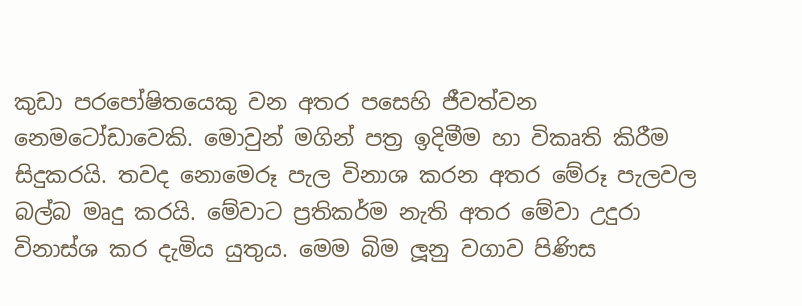කුඩා පරපෝෂිතයෙකු වන අතර පසෙහි ජීවත්වන නෙමටෝඩාවෙකි. මොවුන් මගින් පත්‍ර ඉදිමීම හා විකෘති කිරීම සිදුකරයි. තවද නොමෙරූ පැල විනාශ කරන අතර මේරූ පැලවල බල්බ මෘදු කරයි. මේවාට ප්‍රතිකර්ම නැති අතර මේවා උදුරා විනාස්ශ කර දැමිය යුතුය. මෙම බිම ලූනු වගාව පිණිස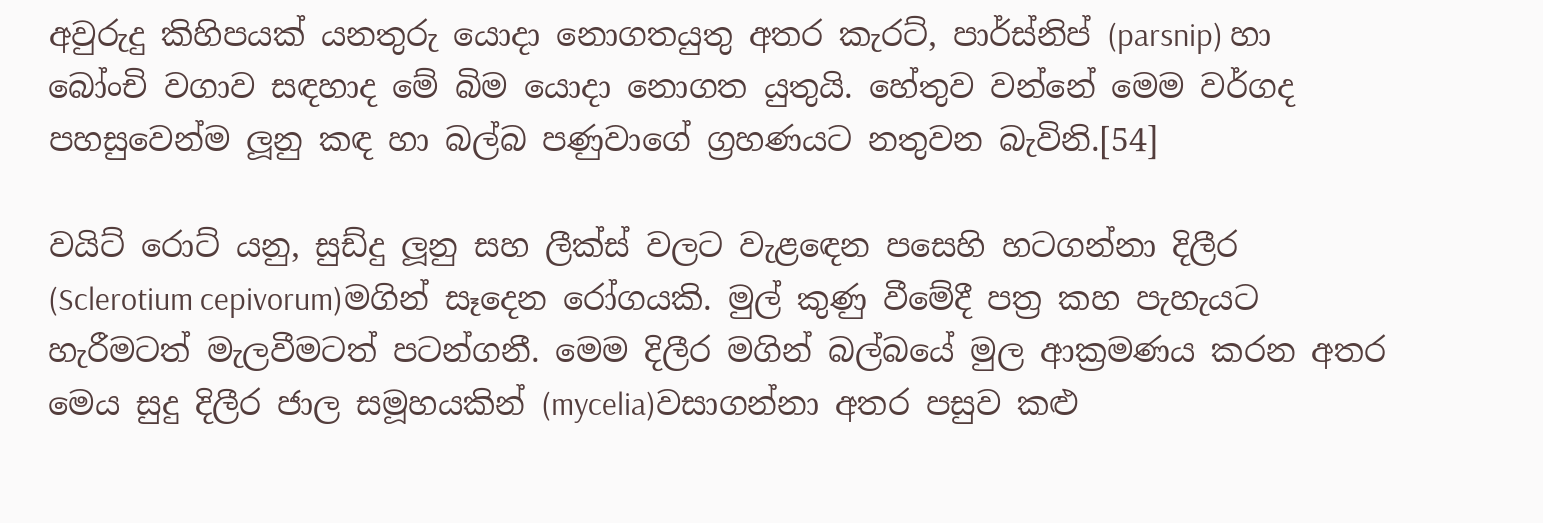අවුරුදු කිහිපයක් යනතුරු යොදා නොගතයුතු අතර කැරට්, පාර්ස්නිප් (parsnip) හා බෝංචි වගාව සඳහාද මේ බිම යොදා නොගත යුතුයි. හේතුව වන්නේ මෙම වර්ගද පහසුවෙන්ම ලූනු කඳ හා බල්බ පණුවාගේ ග්‍රහණයට නතුවන බැවිනි.[54]

වයිට් රොට් යනු, සුඩ්දු ලූනු සහ ලීක්ස් වලට වැළඳෙන පසෙහි හටගන්නා දිලීර (Sclerotium cepivorum)මගින් සෑදෙන රෝගයකි. මුල් කුණු වීමේදී පත්‍ර කහ පැහැයට හැරීමටත් මැලවීමටත් පටන්ගනී. මෙම දිලීර මගින් බල්බයේ මුල ආක්‍රමණය කරන අතර මෙය සුදු දිලීර ජාල සමූහයකින් (mycelia)වසාගන්නා අතර පසුව කළු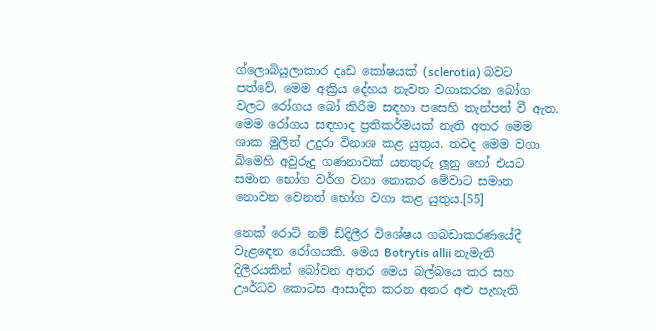ග්ලොබියුලාකාර දෘඩ කෝෂයක් (sclerotia) බවට පත්වේ. මෙම අක්‍රිය දේහය නැවත වගාකරන බෝග වලට රෝගය බෝ කිරීම සඳහා පසෙහි තැන්පත් වී ඇත. මෙම රෝගය සඳහාද ප්‍රතිකර්මයක් නැති අතර මෙම ශාක මුලින් උදුරා විනාශ කළ යුතුය. තවද මෙම වගා බිමෙහි අවුරුදු ගණනාවක් යනතුරු ලූනු හෝ එයට සමාන භෝග වර්ග වගා නොකර මේවාට සමාන නොවන වෙනත් භෝග වගා කළ යුතුය.[55]

නෙක් රොට් නම් ඩ්දිලීර විශේෂය ගබඩාකරණයේදී වැළඳෙන රෝගයකි. මෙය Botrytis allii නැමැති දිලීරයකින් බෝවන අතර මෙය බල්බයෙ කර සහ ඌර්ධව කොටස ආසාදිත කරන අතර අළු පැහැති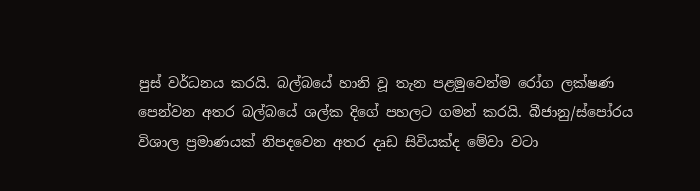පුස් වර්ධනය කරයි. බල්බයේ හානි වූ තැන පළමුවෙන්ම රෝග ලක්ෂණ පෙන්වන අතර බල්බයේ ශල්ක දිගේ පහලට ගමන් කරයි. බීජානු/ස්පෝරය විශාල ප්‍රමාණයක් නිපදවෙන අතර දෘඩ සිවියක්ද මේවා වටා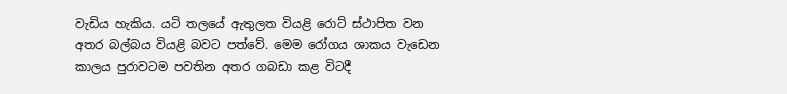වැඩිය හැකිය. යටි තලයේ ඇතුලත වියළි රොට් ස්ථාපිත වන අතර බල්බය වියළි බවට පත්වේ. මෙම රෝගය ශාකය වැඩෙන කාලය පුරාවටම පවතින අතර ගබඩා කළ විටදී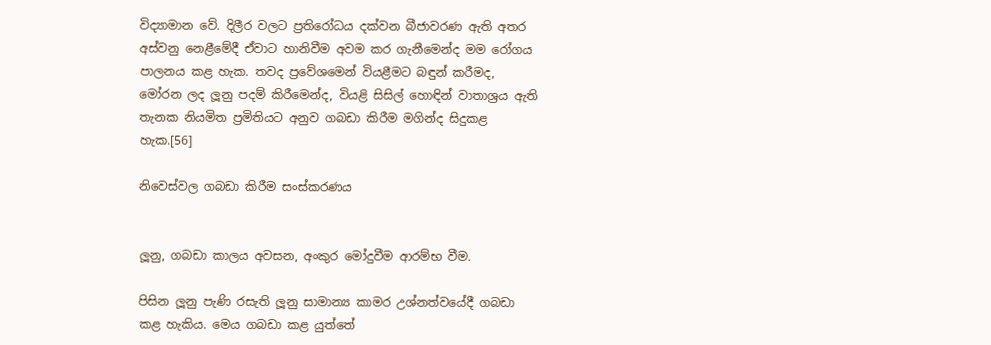විද්‍යාමාන වේ. දිලීර වලට ප්‍රතිරෝධය දක්වන බීජාවරණ ඇති අතර අස්වනු නෙළීමේදී ඒවාට හානිවීම අවම කර ගැනීමෙන්ද මම රෝගය පාලනය කළ හැක. තවද ප්‍රවේශමෙන් වියළීමට බඳුන් කරීමද, මෝරන ලද ලූනු පදම් කිරීමෙන්ද, වියළි සිසිල් හොඳින් වාතාශ්‍රය ඇති තැනක නියමිත ප්‍රමිතියට අනුව ගබඩා කිරීම මගින්ද සිදුකළ හැක.[56]

නිවෙස්වල ගබඩා කිරීම සංස්කරණය


ලූනු, ගබඩා කාලය අවසන, අංකුර මෝදුවීම ආරම්භ වීම.

පිසින ලූනු පැණි රසැති ලූනු සාමාන්‍ය කාමර උශ්නත්වයේදී ගබඩා කළ හැකිය. මෙය ගබඩා කළ යුත්තේ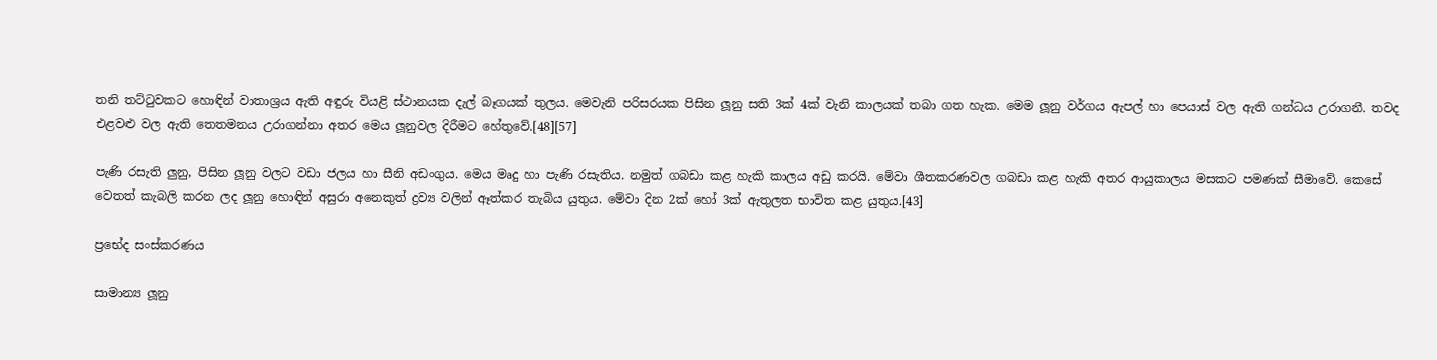තනි තට්ටුවකට හොඳින් වාතාශ්‍රය ඇති අඳුරු වියළි ස්ථානයක දැල් බෑගයක් තුලය. මෙවැනි පරිසරයක පිසින ලූනු සති 3ක් 4ක් වැනි කාලයක් තබා ගත හැක. මෙම ලූනු වර්ගය ඇපල් හා පෙයාස් වල ඇති ගන්ධය උරාගනී. තවද එළවළු වල ඇති තෙතමනය උරාගන්නා අතර මෙය ලූනුවල දිරීමට හේතුවේ.[48][57]

පැණි රසැති ලුනු, පිසින ලූනු වලට වඩා ජලය හා සීනි අඩංගුය. මෙය මෘදු හා පැණි රසැතිය. නමුත් ගබඩා කළ හැකි කාලය අඩු කරයි. මේවා ශීතකරණවල ගබඩා කළ හැකි අතර ආයුකාලය මසකට පමණක් සීමාවේ. කෙසේ වෙතත් කැබලි කරන ලද ලූනු හොඳින් අසුරා අනෙකුත් ද්‍රව්‍ය වලින් ඈත්කර තැබිය යුතුය. මේවා දින 2ක් හෝ 3ක් ඇතුලත භාවිත කළ යුතුය.[43]

ප්‍රභේද සංස්කරණය

සාමාන්‍ය ලූනු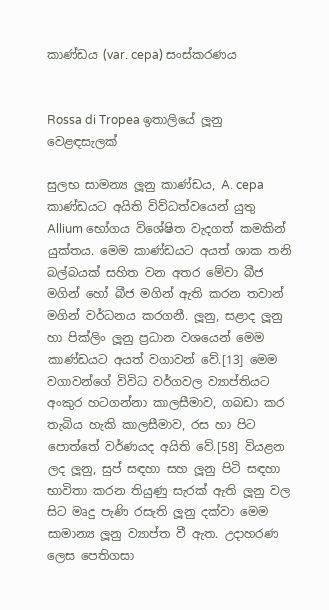කාණ්ඩය (var. cepa) සංස්කරණය


Rossa di Tropea ඉතාලියේ ලූනු වෙළඳසැලක්

සුලභ සාමන්‍ය ලූනු කාණ්ඩය, A. cepa කාණ්ඩයට අයිති විව්ධත්වයෙන් යුතු Allium භෝගය විශේෂිත වැදගත් කමකින් යුක්තය. මෙම කාණ්ඩයට අයත් ශාක තනි බල්බයක් සහිත වන අතර මේවා බීජ මගින් හෝ බීජ මගින් ඇති කරන තවාන් මගින් වර්ධනය කරගනී. ලූනු, සළාද ලූනු හා පික්ලිං ලූනු ප්‍රධාන වශයෙන් මෙම කාණ්ඩයට අයත් වගාවන් වේ.[13] මෙම වගාවන්ගේ විවිධ වර්ගවල ව්‍යාප්තියට අංකුර හටගන්නා කාලසීමාව, ගබඩා කර තැබිය හැකි කාලසීමාව, රස හා පිට පොත්තේ වර්ණයද අයිති වේ.[58] වියළන ලද ලූනු, සුප් සඳහා සහ ලූනු පිටි සඳහා භාවිතා කරන තියුණු සැරක් ඇති ලූනු වල සිට මෘදු පැණි රසැති ලූනු දක්වා මෙම සාමාන්‍ය ලූනු ව්‍යාප්ත වී ඇත. උදාහරණ ලෙස පෙතිගසා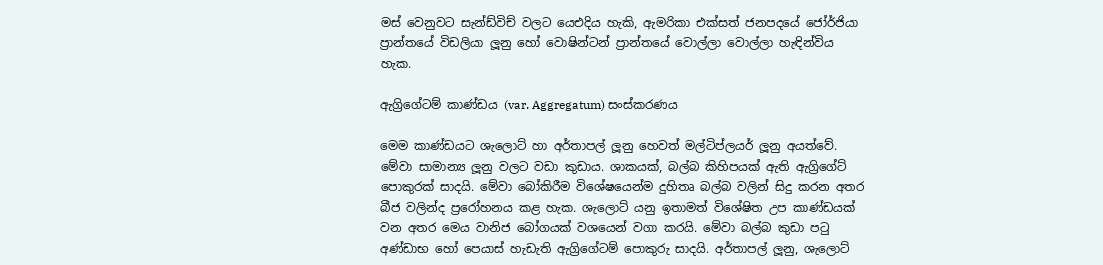මස් වෙනුවට සැන්ඩ්විච් වලට යෙඑදිය හැකි, ඇමරිකා එක්සත් ජනපදයේ ජෝර්ජියා ප්‍රාන්තයේ විඩලියා ලූනු හෝ වොෂින්ටන් ප්‍රාන්තයේ වොල්ලා වොල්ලා හැඳින්විය හැක.

ඇග්‍රිගේටම් කාණ්ඩය (var. Aggregatum) සංස්කරණය

මෙම කාණ්ඩයට ශැලොට් හා අර්තාපල් ලූනු හෙවත් මල්ටිප්ලයර් ලූනු අයත්වේ. මේවා සාමාන්‍ය ලූනු වලට වඩා කුඩාය. ශාකයක්, බල්බ කිහිපයක් ඇති ඇග්‍රිගේට් පොකුරක් සාදයි. මේවා බෝකිරීම විශේෂයෙන්ම දුහිතෘ බල්බ වලින් සිදු කරන අතර බීජ වලින්ද ප්‍රරෝහනය කළ හැක. ශැලොට් යනු ඉතාමත් විශේෂිත උප කාණ්ඩයක් වන අතර මෙය වානිජ බෝගයක් වශයෙන් වගා කරයි. මේවා බල්බ කුඩා පටු අණ්ඩාභ හෝ පෙයාස් හැඩැති ඇග්‍රිගේටම් පොකුරු සාදයි. අර්තාපල් ලූනු, ශැලොට්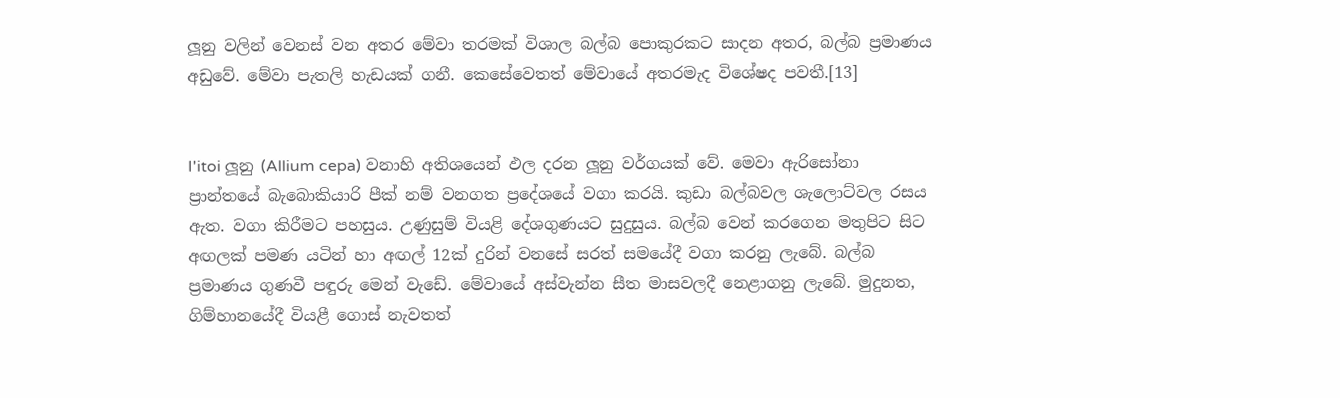ලූනු වලින් වෙනස් වන අතර මේවා තරමක් විශාල බල්බ පොකුරකට සාදන අතර, බල්බ ප්‍රමාණය අඩුවේ. මේවා පැතලි හැඩයක් ගනී. කෙසේවෙතත් මේවායේ අතරමැද විශේෂද පවතී.[13]


I'itoi ලූනු (Allium cepa) වනාහි අතිශයෙන් ඵල දරන ලූනු වර්ගයක් වේ. මෙවා ඇරිසෝනා ප්‍රාන්තයේ බැබොකියාරි පීක් නම් වනගත ප්‍රදේශයේ වගා කරයි. කුඩා බල්බවල ශැලොට්වල රසය ඇත. වගා කිරීමට පහසුය. උණුසුම් වියළි දේශගුණයට සුදුසුය. බල්බ වෙන් කරගෙන මතුපිට සිට අඟලක් පමණ යටින් හා අඟල් 12ක් දුරින් වනසේ සරත් සමයේදී වගා කරනු ලැබේ. බල්බ ප්‍රමාණය ගුණවී පඳුරු මෙන් වැඩේ. මේවායේ අස්වැන්න සීත මාසවලදී නෙළාගනු ලැබේ. මුදුනත, ගිම්හානයේදී වියළී ගොස් නැවතත්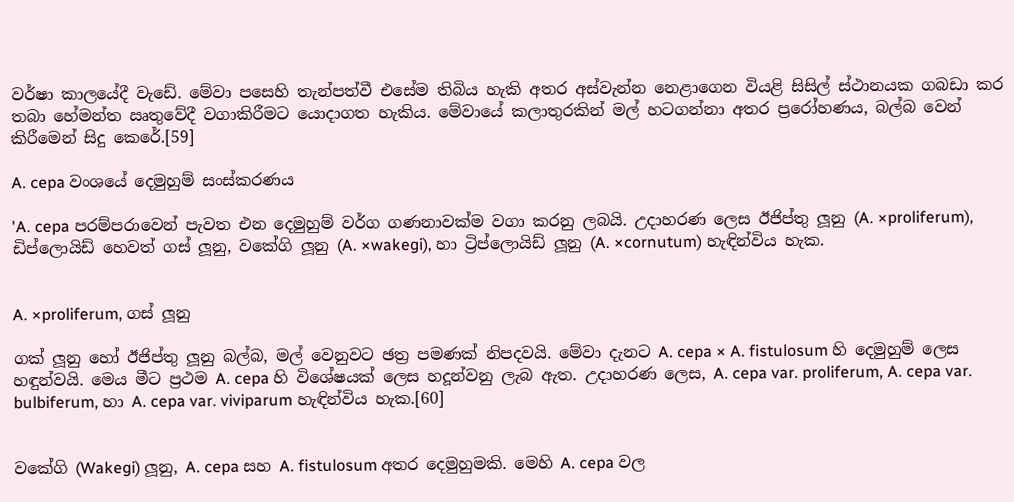වර්ෂා කාලයේදී වැඩේ. මේවා පසෙහි තැන්පත්වී එසේම තිබිය හැකි අතර අස්වැන්න නෙළාගෙන වියළි සිසිල් ස්ථානයක ගබඩා කර තබා හේමන්ත ඍතුවේදී වගාකිරීමට යොදාගත හැකිය. මේවායේ කලාතුරකින් මල් හටගන්නා අතර ප්‍රරෝහණය, බල්බ වෙන් කිරීමෙන් සිදු කෙරේ.[59]

A. cepa වංශයේ දෙමුහුම් සංස්කරණය

'A. cepa පරම්පරාවෙන් පැවත එන දෙමුහුම් වර්ග ගණනාවක්ම වගා කරනු ලබයි. උදාහරණ ලෙස ඊජිප්තු ලූනු (A. ×proliferum), ඩිප්ලොයිඩ් හෙවත් ගස් ලූනු, වකේගි ලූනු (A. ×wakegi), හා ට්‍රිප්ලොයිඩ් ලූනු (A. ×cornutum) හැඳින්විය හැක.


A. ×proliferum, ගස් ලූනු

ගක් ලූනු හෝ ඊජිප්තු ලූනු බල්බ, මල් වෙනුවට ඡත්‍ර පමණක් නිපදවයි. මේවා දැනට A. cepa × A. fistulosum හි දෙමුහුම් ලෙස හඳුන්වයි. මෙය මීට ප්‍රථම A. cepa හි විශේෂයක් ලෙස හදූන්වනු ලැබ ඇත. උදාහරණ ලෙස, A. cepa var. proliferum, A. cepa var. bulbiferum, හා A. cepa var. viviparum හැඳින්විය හැක.[60]


වකේගි (Wakegi) ලූනු, A. cepa සහ A. fistulosum අතර දෙමුහුමකි. මෙහි A. cepa වල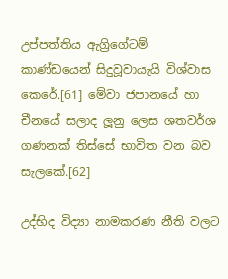උප්පත්තිය ඇග්‍රිගේටම් කාණ්ඩයෙන් සිදුවූවායැයි විශ්වාස කෙරේ.[61] මේවා ජපානයේ හා චීනයේ සලාද ලූනු ලෙස ශතවර්ශ ගණනක් තිස්සේ භාවිත වන බව සැලකේ.[62]

උද්භිද විද්‍යා නාමකරණ නීති වලට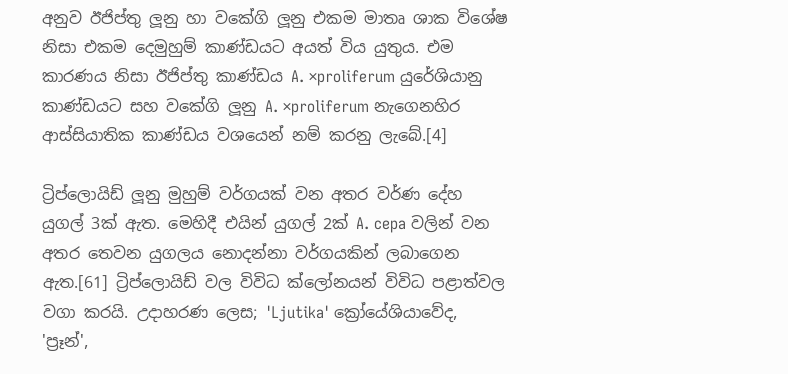අනුව ඊජිප්තු ලූනු හා වකේගි ලූනු එකම මාතෘ ශාක විශේෂ නිසා එකම දෙමුහුම් කාණ්ඩයට අයත් විය යුතුය. එම කාරණය නිසා ඊජිප්තු කාණ්ඩය A. ×proliferum යුරේශියානු කාණ්ඩයට සහ වකේගි ලූනු A. ×proliferum නැගෙනහිර ආස්සියාතික කාණ්ඩය වශයෙන් නම් කරනු ලැබේ.[4]

ට්‍රිප්ලොයිඩ් ලූනු මුහුම් වර්ගයක් වන අතර වර්ණ දේහ යුගල් 3ක් ඇත. මෙහිදී එයින් යුගල් 2ක් A. cepa වලින් වන අතර තෙවන යුගලය නොදන්නා වර්ගයකින් ලබාගෙන ඇත.[61] ට්‍රිප්ලොයිඩ් වල විවිධ ක්ලෝනයන් විවිධ පළාත්වල වගා කරයි. උදාහරණ ලෙස; 'Ljutika' ක්‍රෝයේශියාවේද, 'ප්‍රෑන්',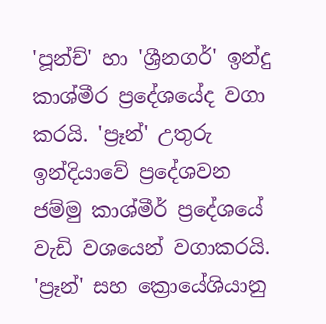'පූන්ච්' හා 'ශ්‍රීනගර්' ඉන්දු කාශ්මීර ප්‍රදේශයේද වගා කරයි. 'ප්‍රෑන්' උතුරු ඉන්දියාවේ ප්‍රදේශවන ජම්මු කාශ්මීර් ප්‍රදේශයේ වැඩි වශයෙන් වගාකරයි. 'ප්‍රෑන්' සහ ක්‍රොයේශියානු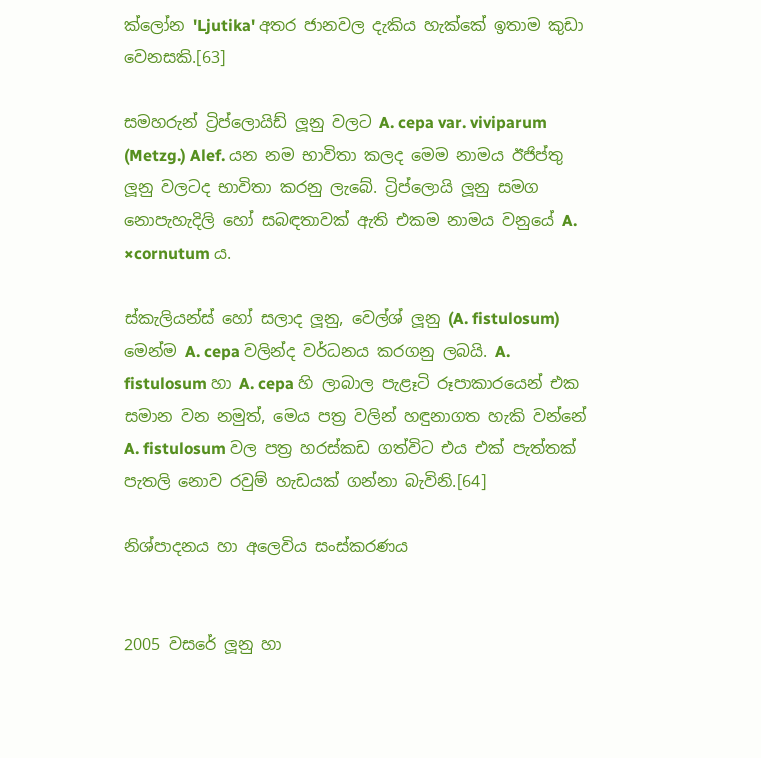ක්ලෝන 'Ljutika' අතර ජානවල දැකිය හැක්කේ ඉතාම කුඩා වෙනසකි.[63]

සමහරුන් ට්‍රිප්ලොයිඩ් ලූනු වලට A. cepa var. viviparum (Metzg.) Alef. යන නම භාවිතා කලද මෙම නාමය ඊජිප්තු ලූනු වලටද භාවිතා කරනු ලැබේ. ට්‍රිප්ලොයි ලූනු සමග නොපැහැදිලි හෝ සබඳතාවක් ඇති එකම නාමය වනුයේ A. ×cornutum ය.

ස්කැලියන්ස් හෝ සලාද ලූනු, වෙල්ශ් ලූනු (A. fistulosum) මෙන්ම A. cepa වලින්ද වර්ධනය කරගනු ලබයි. A. fistulosum හා A. cepa හි ලාබාල පැළෑටි රූපාකාරයෙන් එක සමාන වන නමුත්, මෙය පත්‍ර වලින් හඳුනාගත හැකි වන්නේ A. fistulosum වල පත්‍ර හරස්කඩ ගත්විට එය එක් පැත්තක් පැතලි නොව රවුම් හැඩයක් ගන්නා බැවිනි.[64]

නිශ්පාදනය හා අලෙවිය සංස්කරණය


2005 වසරේ ලූනු හා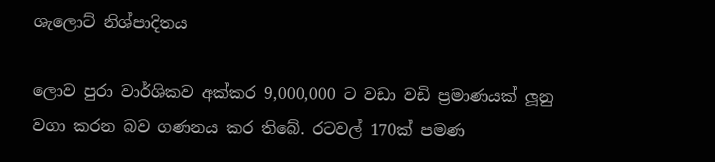ශැලොට් නිශ්පාදිතය

ලොව පුරා වාර්ශිකව අක්කර 9,000,000 ට වඩා වඩි ප්‍රමාණයක් ලූනු වගා කරන බව ගණනය කර තිබේ. රටවල් 170ක් පමණ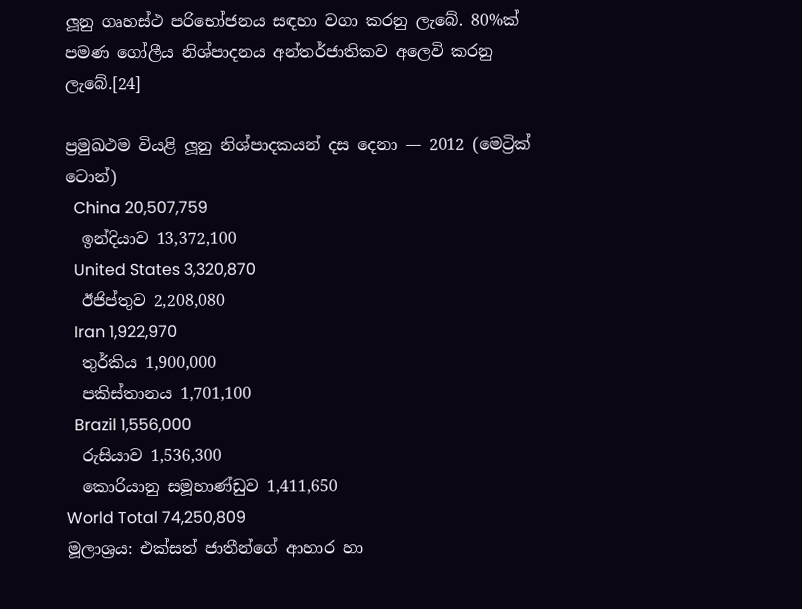ලූනු ගෘහස්ථ පරිභෝජනය සඳහා වගා කරනු ලැබේ. 80%ක් පමණ ගෝලීය නිශ්පාදනය අන්තර්ජාතිකව අලෙවි කරනු ලැබේ.[24]

ප්‍රමුඛථම වියළි ලූනු නිශ්පාදකයන් දස දෙනා — 2012 (මෙට්‍රික් ටොන්)
  China 20,507,759
  ඉන්දියාව 13,372,100
  United States 3,320,870
  ඊජිප්තුව 2,208,080
  Iran 1,922,970
  තුර්කිය 1,900,000
  පකිස්තානය 1,701,100
  Brazil 1,556,000
  රුසියාව 1,536,300
  කොරියානු සමූහාණ්ඩුව 1,411,650
World Total 74,250,809
මූලාශ්‍රය: එක්සත් ජාතීන්ගේ ආහාර හා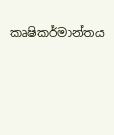කෘෂිකර්මාන්තය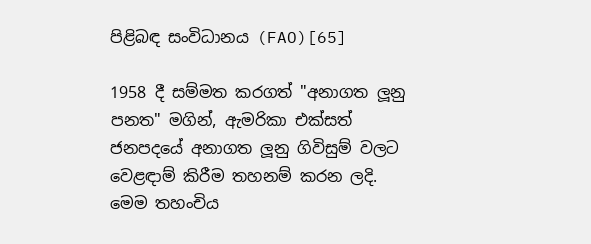පිළිබඳ සංවිධානය (FAO)[65]

1958 දී සම්මත කරගත් "අනාගත ලූනු පනත" මගින්, ඇමරිකා එක්සත් ජනපදයේ අනාගත ලූනු ගිවිසුම් වලට වෙළඳාම් කිරීම තහනම් කරන ලදි. මෙම තහංචිය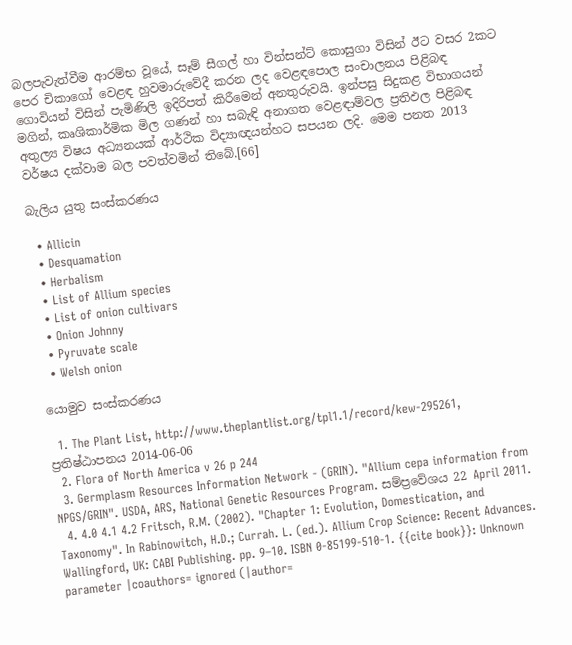බලපැවැත්වීම ආරම්භ වූයේ, සෑම් සීගල් හා වින්සන්ට් කොසුගා විසින් ඊට වසර 2කට පෙර චිකාගෝ වෙළඳ හුවමාරුවේදී කරන ලද වෙළඳපොල සංචාලනය පිළිබඳ ගොවියන් විසින් පැමිණිලි ඉදිරිපත් කිරීමෙන් අනතුරුවයි. ඉන්පසු සිදුකළ විභාගයන් මගින්, කෘශිකාර්මික මිල ගණන් හා සබැඳි අනාගත වෙළඳාම්වල ප්‍රතිඵල පිළිබඳ අතුල්‍ය විෂය අධ්‍යනයක් ආර්ථික විද්‍යා‍ඥයන්හට සපයන ලදි. මෙම පනත 2013 වර්ෂය දක්වාම බල පවත්වමින් තිබේ.[66]

බැලිය යුතු සංස්කරණය

  • Allicin
  • Desquamation
  • Herbalism
  • List of Allium species
  • List of onion cultivars
  • Onion Johnny
  • Pyruvate scale
  • Welsh onion

යොමුව සංස්කරණය

  1. The Plant List, http://www.theplantlist.org/tpl1.1/record/kew-295261, ප්‍රතිෂ්ඨාපනය 2014-06-06
  2. Flora of North America v 26 p 244
  3. Germplasm Resources Information Network - (GRIN). "Allium cepa information from NPGS/GRIN". USDA, ARS, National Genetic Resources Program. සම්ප්‍රවේශය 22 April 2011.
  4. 4.0 4.1 4.2 Fritsch, R.M. (2002). "Chapter 1: Evolution, Domestication, and Taxonomy". In Rabinowitch, H.D.; Currah. L. (ed.). Allium Crop Science: Recent Advances. Wallingford, UK: CABI Publishing. pp. 9–10. ISBN 0-85199-510-1. {{cite book}}: Unknown parameter |coauthors= ignored (|author=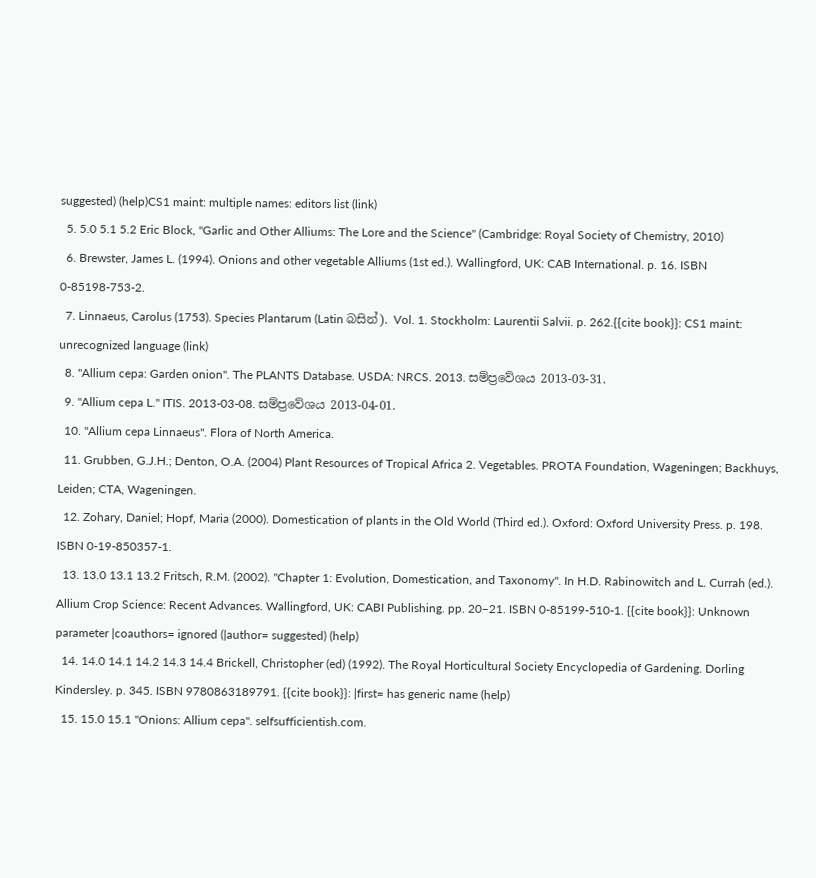suggested) (help)CS1 maint: multiple names: editors list (link)
  5. 5.0 5.1 5.2 Eric Block, "Garlic and Other Alliums: The Lore and the Science" (Cambridge: Royal Society of Chemistry, 2010)
  6. Brewster, James L. (1994). Onions and other vegetable Alliums (1st ed.). Wallingford, UK: CAB International. p. 16. ISBN 0-85198-753-2.
  7. Linnaeus, Carolus (1753). Species Plantarum (Latin බසින්). Vol. 1. Stockholm: Laurentii Salvii. p. 262.{{cite book}}: CS1 maint: unrecognized language (link)
  8. "Allium cepa: Garden onion". The PLANTS Database. USDA: NRCS. 2013. සම්ප්‍රවේශය 2013-03-31.
  9. "Allium cepa L." ITIS. 2013-03-08. සම්ප්‍රවේශය 2013-04-01.
  10. "Allium cepa Linnaeus". Flora of North America.
  11. Grubben, G.J.H.; Denton, O.A. (2004) Plant Resources of Tropical Africa 2. Vegetables. PROTA Foundation, Wageningen; Backhuys, Leiden; CTA, Wageningen.
  12. Zohary, Daniel; Hopf, Maria (2000). Domestication of plants in the Old World (Third ed.). Oxford: Oxford University Press. p. 198. ISBN 0-19-850357-1.
  13. 13.0 13.1 13.2 Fritsch, R.M. (2002). "Chapter 1: Evolution, Domestication, and Taxonomy". In H.D. Rabinowitch and L. Currah (ed.). Allium Crop Science: Recent Advances. Wallingford, UK: CABI Publishing. pp. 20–21. ISBN 0-85199-510-1. {{cite book}}: Unknown parameter |coauthors= ignored (|author= suggested) (help)
  14. 14.0 14.1 14.2 14.3 14.4 Brickell, Christopher (ed) (1992). The Royal Horticultural Society Encyclopedia of Gardening. Dorling Kindersley. p. 345. ISBN 9780863189791. {{cite book}}: |first= has generic name (help)
  15. 15.0 15.1 "Onions: Allium cepa". selfsufficientish.com.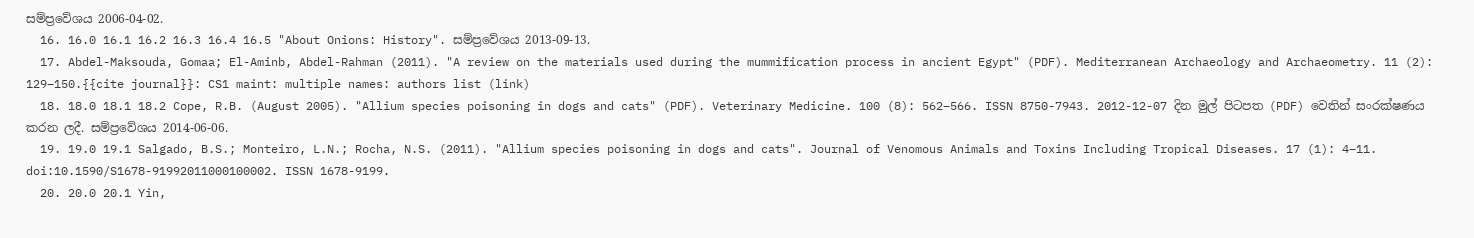සම්ප්‍රවේශය 2006-04-02.
  16. 16.0 16.1 16.2 16.3 16.4 16.5 "About Onions: History". සම්ප්‍රවේශය 2013-09-13.
  17. Abdel-Maksouda, Gomaa; El-Aminb, Abdel-Rahman (2011). "A review on the materials used during the mummification process in ancient Egypt" (PDF). Mediterranean Archaeology and Archaeometry. 11 (2): 129–150.{{cite journal}}: CS1 maint: multiple names: authors list (link)
  18. 18.0 18.1 18.2 Cope, R.B. (August 2005). "Allium species poisoning in dogs and cats" (PDF). Veterinary Medicine. 100 (8): 562–566. ISSN 8750-7943. 2012-12-07 දින මුල් පිටපත (PDF) වෙතින් සංරක්ෂණය කරන ලදී. සම්ප්‍රවේශය 2014-06-06.
  19. 19.0 19.1 Salgado, B.S.; Monteiro, L.N.; Rocha, N.S. (2011). "Allium species poisoning in dogs and cats". Journal of Venomous Animals and Toxins Including Tropical Diseases. 17 (1): 4–11. doi:10.1590/S1678-91992011000100002. ISSN 1678-9199.
  20. 20.0 20.1 Yin,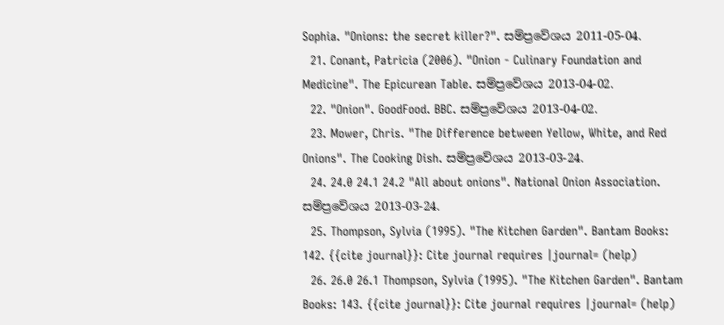Sophia. "Onions: the secret killer?". සම්ප්‍රවේශය 2011-05-04.
  21. Conant, Patricia (2006). "Onion - Culinary Foundation and Medicine". The Epicurean Table. සම්ප්‍රවේශය 2013-04-02.
  22. "Onion". GoodFood. BBC. සම්ප්‍රවේශය 2013-04-02.
  23. Mower, Chris. "The Difference between Yellow, White, and Red Onions". The Cooking Dish. සම්ප්‍රවේශය 2013-03-24.
  24. 24.0 24.1 24.2 "All about onions". National Onion Association. සම්ප්‍රවේශය 2013-03-24.
  25. Thompson, Sylvia (1995). "The Kitchen Garden". Bantam Books: 142. {{cite journal}}: Cite journal requires |journal= (help)
  26. 26.0 26.1 Thompson, Sylvia (1995). "The Kitchen Garden". Bantam Books: 143. {{cite journal}}: Cite journal requires |journal= (help)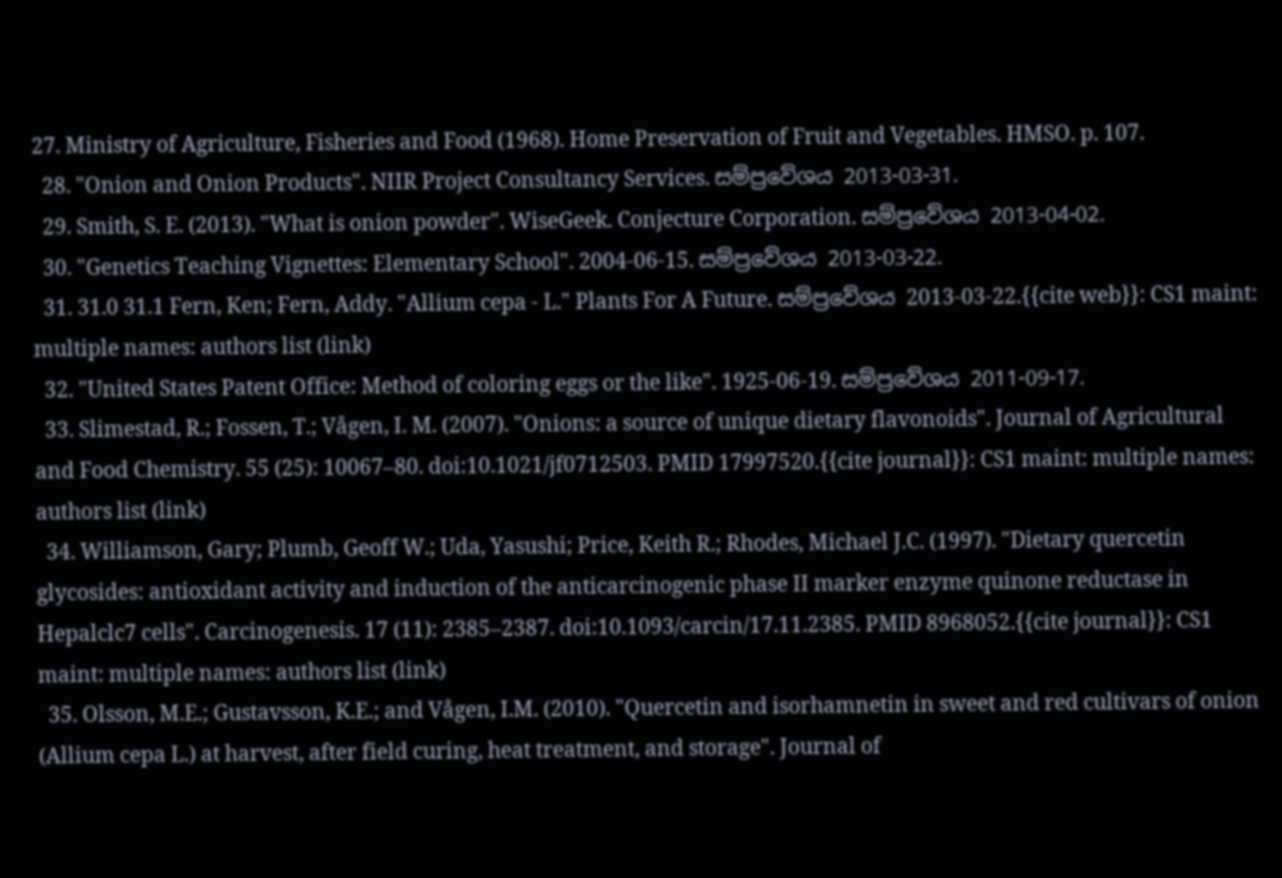27. Ministry of Agriculture, Fisheries and Food (1968). Home Preservation of Fruit and Vegetables. HMSO. p. 107.
  28. "Onion and Onion Products". NIIR Project Consultancy Services. සම්ප්‍රවේශය 2013-03-31.
  29. Smith, S. E. (2013). "What is onion powder". WiseGeek. Conjecture Corporation. සම්ප්‍රවේශය 2013-04-02.
  30. "Genetics Teaching Vignettes: Elementary School". 2004-06-15. සම්ප්‍රවේශය 2013-03-22.
  31. 31.0 31.1 Fern, Ken; Fern, Addy. "Allium cepa - L." Plants For A Future. සම්ප්‍රවේශය 2013-03-22.{{cite web}}: CS1 maint: multiple names: authors list (link)
  32. "United States Patent Office: Method of coloring eggs or the like". 1925-06-19. සම්ප්‍රවේශය 2011-09-17.
  33. Slimestad, R.; Fossen, T.; Vågen, I. M. (2007). "Onions: a source of unique dietary flavonoids". Journal of Agricultural and Food Chemistry. 55 (25): 10067–80. doi:10.1021/jf0712503. PMID 17997520.{{cite journal}}: CS1 maint: multiple names: authors list (link)
  34. Williamson, Gary; Plumb, Geoff W.; Uda, Yasushi; Price, Keith R.; Rhodes, Michael J.C. (1997). "Dietary quercetin glycosides: antioxidant activity and induction of the anticarcinogenic phase II marker enzyme quinone reductase in Hepalclc7 cells". Carcinogenesis. 17 (11): 2385–2387. doi:10.1093/carcin/17.11.2385. PMID 8968052.{{cite journal}}: CS1 maint: multiple names: authors list (link)
  35. Olsson, M.E.; Gustavsson, K.E.; and Vågen, I.M. (2010). "Quercetin and isorhamnetin in sweet and red cultivars of onion (Allium cepa L.) at harvest, after field curing, heat treatment, and storage". Journal of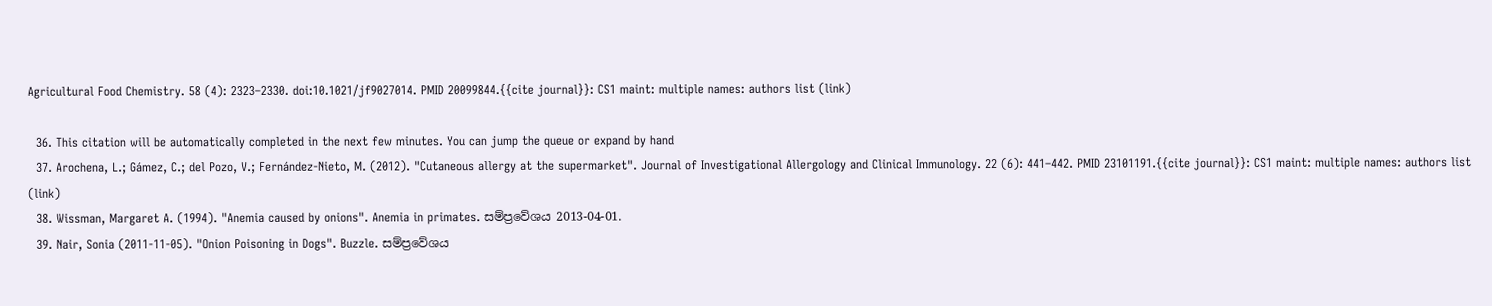Agricultural Food Chemistry. 58 (4): 2323–2330. doi:10.1021/jf9027014. PMID 20099844.{{cite journal}}: CS1 maint: multiple names: authors list (link)

  36. This citation will be automatically completed in the next few minutes. You can jump the queue or expand by hand
  37. Arochena, L.; Gámez, C.; del Pozo, V.; Fernández-Nieto, M. (2012). "Cutaneous allergy at the supermarket". Journal of Investigational Allergology and Clinical Immunology. 22 (6): 441–442. PMID 23101191.{{cite journal}}: CS1 maint: multiple names: authors list (link)
  38. Wissman, Margaret A. (1994). "Anemia caused by onions". Anemia in primates. සම්ප්‍රවේශය 2013-04-01.
  39. Nair, Sonia (2011-11-05). "Onion Poisoning in Dogs". Buzzle. සම්ප්‍රවේශය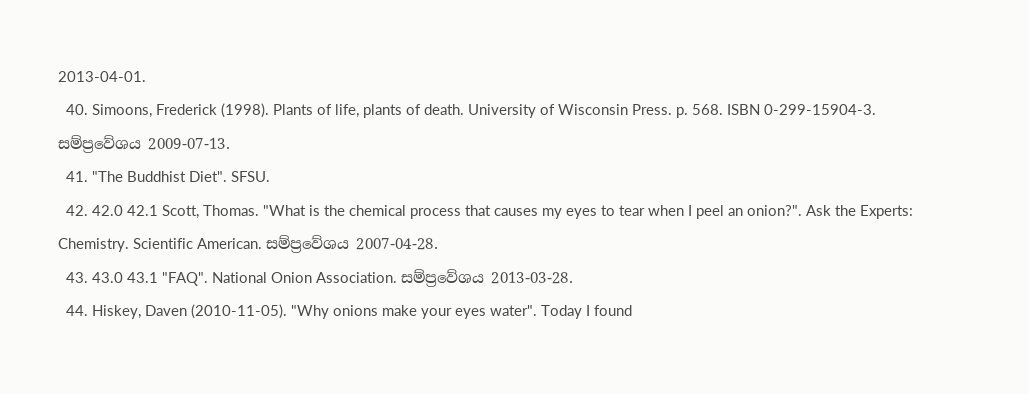2013-04-01.
  40. Simoons, Frederick (1998). Plants of life, plants of death. University of Wisconsin Press. p. 568. ISBN 0-299-15904-3. සම්ප්‍රවේශය 2009-07-13.
  41. "The Buddhist Diet". SFSU.
  42. 42.0 42.1 Scott, Thomas. "What is the chemical process that causes my eyes to tear when I peel an onion?". Ask the Experts: Chemistry. Scientific American. සම්ප්‍රවේශය 2007-04-28.
  43. 43.0 43.1 "FAQ". National Onion Association. සම්ප්‍රවේශය 2013-03-28.
  44. Hiskey, Daven (2010-11-05). "Why onions make your eyes water". Today I found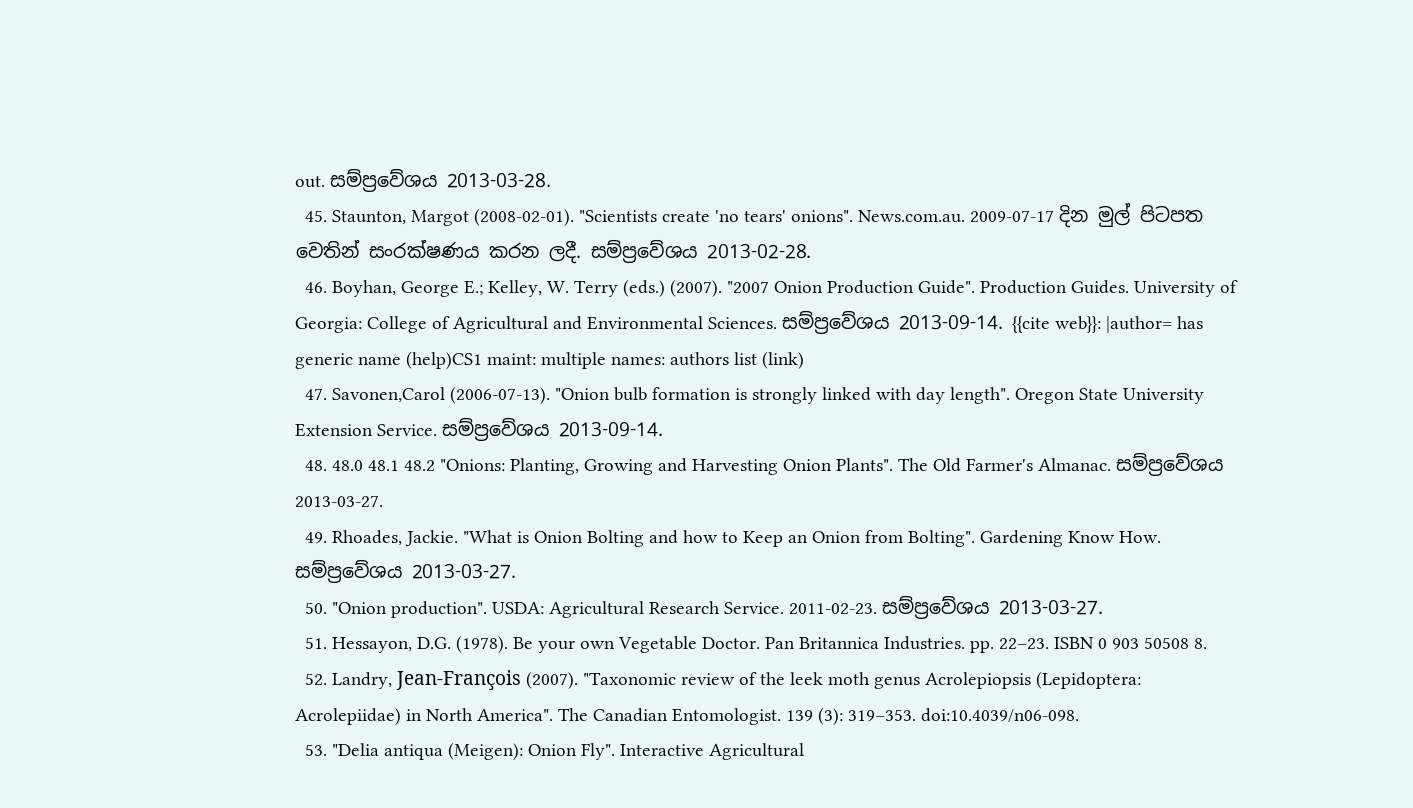out. සම්ප්‍රවේශය 2013-03-28.
  45. Staunton, Margot (2008-02-01). "Scientists create 'no tears' onions". News.com.au. 2009-07-17 දින මුල් පිටපත වෙතින් සංරක්ෂණය කරන ලදී. සම්ප්‍රවේශය 2013-02-28.
  46. Boyhan, George E.; Kelley, W. Terry (eds.) (2007). "2007 Onion Production Guide". Production Guides. University of Georgia: College of Agricultural and Environmental Sciences. සම්ප්‍රවේශය 2013-09-14. {{cite web}}: |author= has generic name (help)CS1 maint: multiple names: authors list (link)
  47. Savonen,Carol (2006-07-13). "Onion bulb formation is strongly linked with day length". Oregon State University Extension Service. සම්ප්‍රවේශය 2013-09-14.
  48. 48.0 48.1 48.2 "Onions: Planting, Growing and Harvesting Onion Plants". The Old Farmer's Almanac. සම්ප්‍රවේශය 2013-03-27.
  49. Rhoades, Jackie. "What is Onion Bolting and how to Keep an Onion from Bolting". Gardening Know How. සම්ප්‍රවේශය 2013-03-27.
  50. "Onion production". USDA: Agricultural Research Service. 2011-02-23. සම්ප්‍රවේශය 2013-03-27.
  51. Hessayon, D.G. (1978). Be your own Vegetable Doctor. Pan Britannica Industries. pp. 22–23. ISBN 0 903 50508 8.
  52. Landry, Jean-François (2007). "Taxonomic review of the leek moth genus Acrolepiopsis (Lepidoptera: Acrolepiidae) in North America". The Canadian Entomologist. 139 (3): 319–353. doi:10.4039/n06-098.
  53. "Delia antiqua (Meigen): Onion Fly". Interactive Agricultural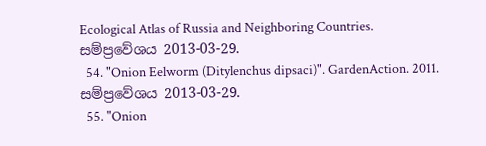Ecological Atlas of Russia and Neighboring Countries. සම්ප්‍රවේශය 2013-03-29.
  54. "Onion Eelworm (Ditylenchus dipsaci)". GardenAction. 2011. සම්ප්‍රවේශය 2013-03-29.
  55. "Onion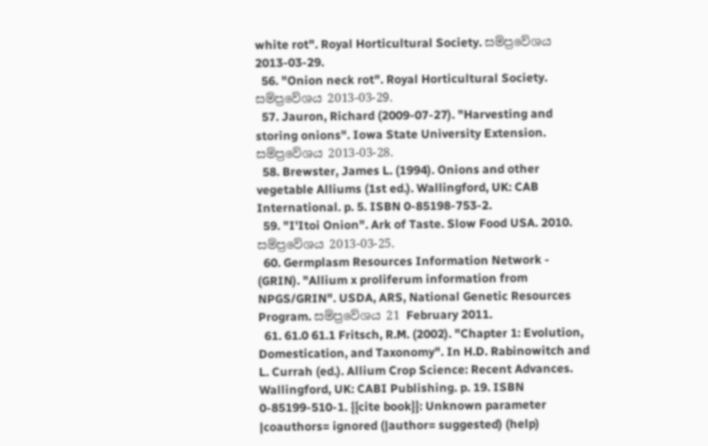white rot". Royal Horticultural Society. සම්ප්‍රවේශය 2013-03-29.
  56. "Onion neck rot". Royal Horticultural Society. සම්ප්‍රවේශය 2013-03-29.
  57. Jauron, Richard (2009-07-27). "Harvesting and storing onions". Iowa State University Extension. සම්ප්‍රවේශය 2013-03-28.
  58. Brewster, James L. (1994). Onions and other vegetable Alliums (1st ed.). Wallingford, UK: CAB International. p. 5. ISBN 0-85198-753-2.
  59. "I'Itoi Onion". Ark of Taste. Slow Food USA. 2010. සම්ප්‍රවේශය 2013-03-25.
  60. Germplasm Resources Information Network - (GRIN). "Allium x proliferum information from NPGS/GRIN". USDA, ARS, National Genetic Resources Program. සම්ප්‍රවේශය 21 February 2011.
  61. 61.0 61.1 Fritsch, R.M. (2002). "Chapter 1: Evolution, Domestication, and Taxonomy". In H.D. Rabinowitch and L. Currah (ed.). Allium Crop Science: Recent Advances. Wallingford, UK: CABI Publishing. p. 19. ISBN 0-85199-510-1. {{cite book}}: Unknown parameter |coauthors= ignored (|author= suggested) (help)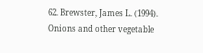62. Brewster, James L. (1994). Onions and other vegetable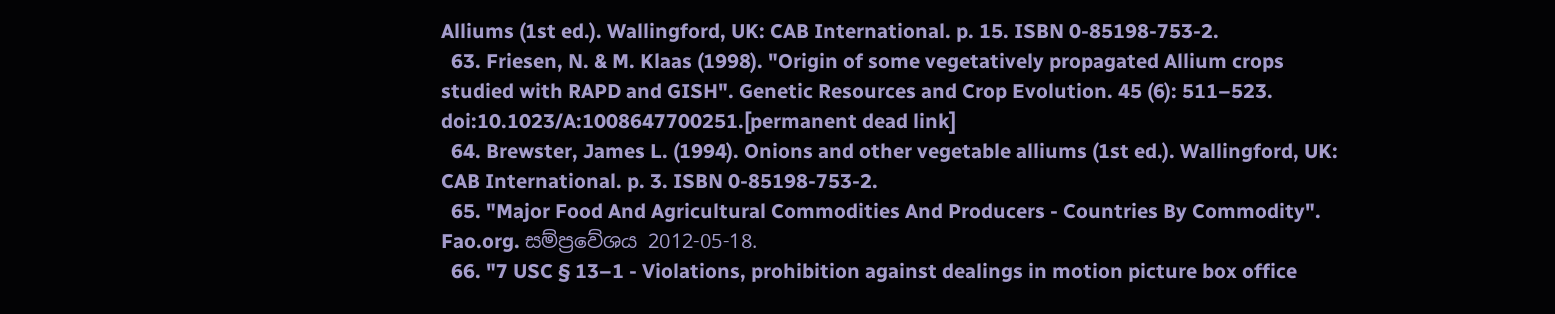Alliums (1st ed.). Wallingford, UK: CAB International. p. 15. ISBN 0-85198-753-2.
  63. Friesen, N. & M. Klaas (1998). "Origin of some vegetatively propagated Allium crops studied with RAPD and GISH". Genetic Resources and Crop Evolution. 45 (6): 511–523. doi:10.1023/A:1008647700251.[permanent dead link]
  64. Brewster, James L. (1994). Onions and other vegetable alliums (1st ed.). Wallingford, UK: CAB International. p. 3. ISBN 0-85198-753-2.
  65. "Major Food And Agricultural Commodities And Producers - Countries By Commodity". Fao.org. සම්ප්‍රවේශය 2012-05-18.
  66. "7 USC § 13–1 - Violations, prohibition against dealings in motion picture box office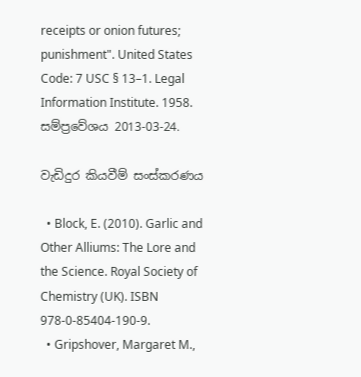receipts or onion futures; punishment". United States Code: 7 USC § 13–1. Legal Information Institute. 1958. සම්ප්‍රවේශය 2013-03-24.

වැඩිදුර කියවීම් සංස්කරණය

  • Block, E. (2010). Garlic and Other Alliums: The Lore and the Science. Royal Society of Chemistry (UK). ISBN 978-0-85404-190-9.
  • Gripshover, Margaret M.,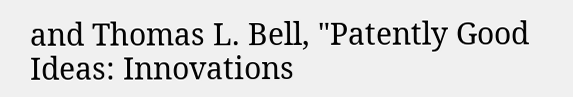and Thomas L. Bell, "Patently Good Ideas: Innovations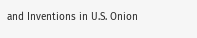and Inventions in U.S. Onion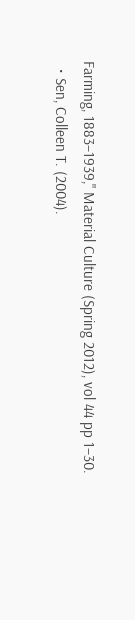Farming, 1883–1939," Material Culture (Spring 2012), vol 44 pp 1–30.
  • Sen, Colleen T. (2004).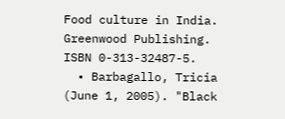Food culture in India. Greenwood Publishing. ISBN 0-313-32487-5.
  • Barbagallo, Tricia (June 1, 2005). "Black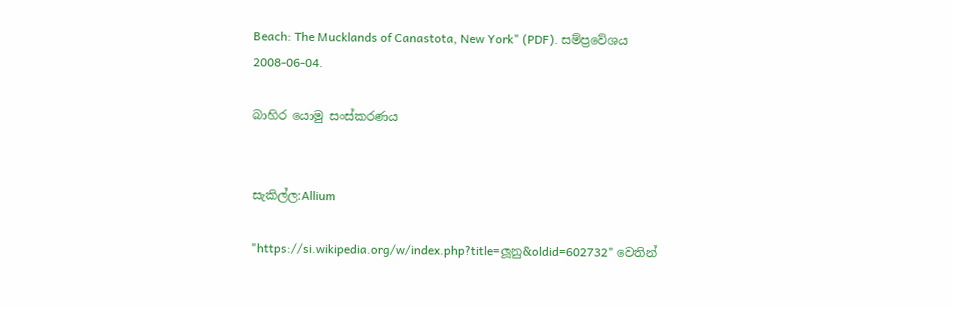Beach: The Mucklands of Canastota, New York" (PDF). සම්ප්‍රවේශය 2008-06-04.

බාහිර යොමු සංස්කරණය


සැකිල්ල:Allium

"https://si.wikipedia.org/w/index.php?title=ලූනු&oldid=602732" වෙතින්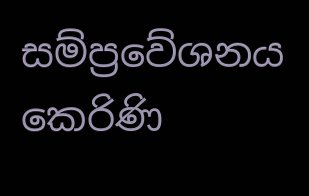සම්ප්‍රවේශනය කෙරිණි